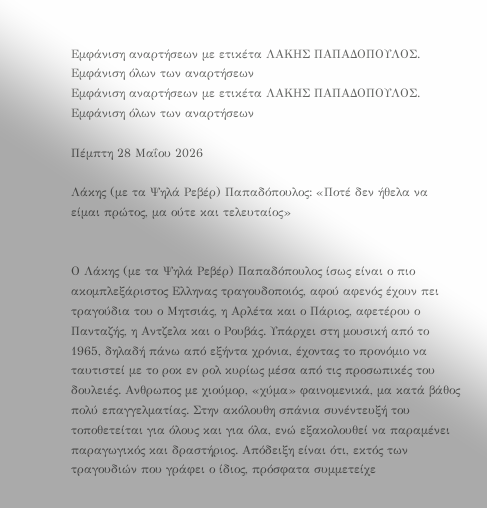Εμφάνιση αναρτήσεων με ετικέτα ΛΑΚΗΣ ΠΑΠΑΔΟΠΟΥΛΟΣ. Εμφάνιση όλων των αναρτήσεων
Εμφάνιση αναρτήσεων με ετικέτα ΛΑΚΗΣ ΠΑΠΑΔΟΠΟΥΛΟΣ. Εμφάνιση όλων των αναρτήσεων

Πέμπτη 28 Μαΐου 2026

Λάκης (με τα Ψηλά Ρεβέρ) Παπαδόπουλος: «Ποτέ δεν ήθελα να είμαι πρώτος, μα ούτε και τελευταίος»


Ο Λάκης (με τα Ψηλά Ρεβέρ) Παπαδόπουλος ίσως είναι ο πιο ακομπλεξάριστος Ελληνας τραγουδοποιός, αφού αφενός έχουν πει τραγούδια του ο Μητσιάς, η Αρλέτα και ο Πάριος, αφετέρου ο Πανταζής, η Αντζελα και ο Ρουβάς. Υπάρχει στη μουσική από το 1965, δηλαδή πάνω από εξήντα χρόνια, έχοντας το προνόμιο να ταυτιστεί με το ροκ εν ρολ κυρίως μέσα από τις προσωπικές του δουλειές. Ανθρωπος με χιούμορ, «χύμα» φαινομενικά, μα κατά βάθος πολύ επαγγελματίας. Στην ακόλουθη σπάνια συνέντευξή του τοποθετείται για όλους και για όλα, ενώ εξακολουθεί να παραμένει παραγωγικός και δραστήριος. Απόδειξη είναι ότι, εκτός των τραγουδιών που γράφει ο ίδιος, πρόσφατα συμμετείχε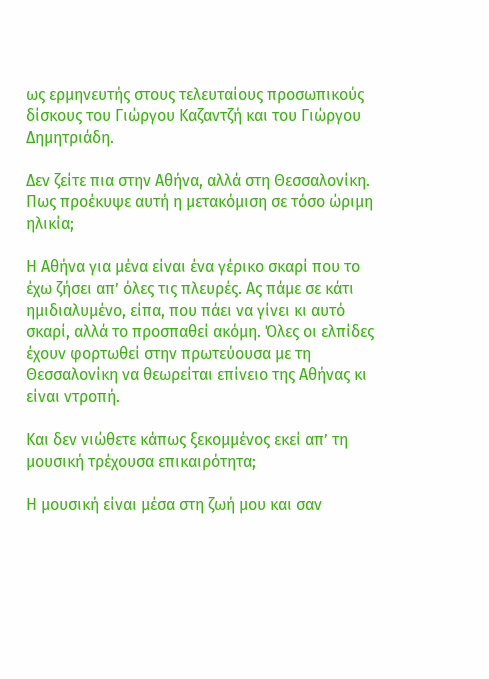ως ερμηνευτής στους τελευταίους προσωπικούς δίσκους του Γιώργου Καζαντζή και του Γιώργου Δημητριάδη.

Δεν ζείτε πια στην Αθήνα, αλλά στη Θεσσαλονίκη. Πως προέκυψε αυτή η μετακόμιση σε τόσο ώριμη ηλικία;

Η Αθήνα για μένα είναι ένα γέρικο σκαρί που το έχω ζήσει απ’ όλες τις πλευρές. Ας πάμε σε κάτι ημιδιαλυμένο, είπα, που πάει να γίνει κι αυτό σκαρί, αλλά το προσπαθεί ακόμη. Όλες οι ελπίδες έχουν φορτωθεί στην πρωτεύουσα με τη Θεσσαλονίκη να θεωρείται επίνειο της Αθήνας κι είναι ντροπή.

Και δεν νιώθετε κάπως ξεκομμένος εκεί απ’ τη μουσική τρέχουσα επικαιρότητα;

Η μουσική είναι μέσα στη ζωή μου και σαν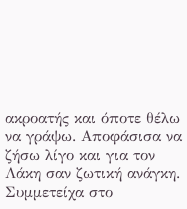ακροατής και όποτε θέλω να γράψω. Αποφάσισα να ζήσω λίγο και για τον Λάκη σαν ζωτική ανάγκη. Συμμετείχα στο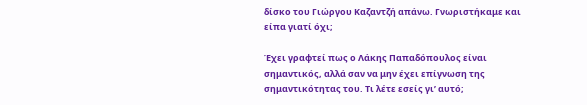δίσκο του Γιώργου Καζαντζή απάνω. Γνωριστήκαμε και είπα γιατί όχι;

Έχει γραφτεί πως ο Λάκης Παπαδόπουλος είναι σημαντικός, αλλά σαν να μην έχει επίγνωση της σημαντικότητας του. Τι λέτε εσείς γι’ αυτό;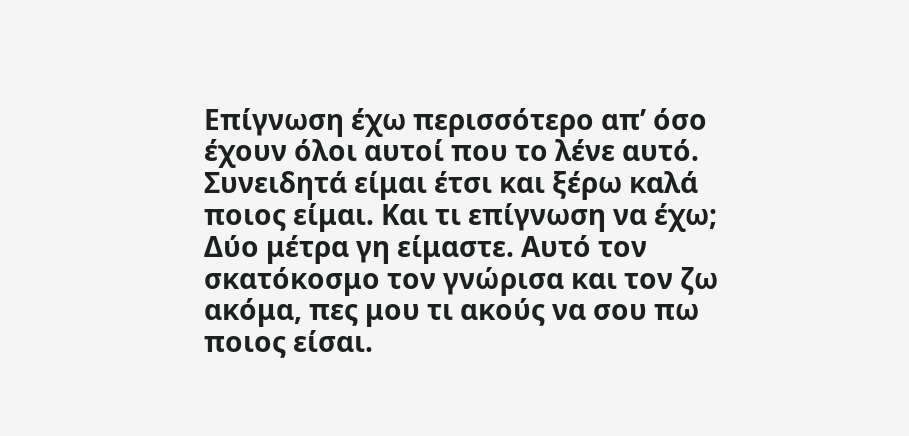Επίγνωση έχω περισσότερο απ’ όσο έχουν όλοι αυτοί που το λένε αυτό. Συνειδητά είμαι έτσι και ξέρω καλά ποιος είμαι. Και τι επίγνωση να έχω; Δύο μέτρα γη είμαστε. Αυτό τον σκατόκοσμο τον γνώρισα και τον ζω ακόμα, πες μου τι ακούς να σου πω ποιος είσαι.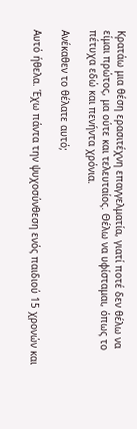Κρατάω μια θέση ερασιτέχνη επαγγελματία, γιατί ποτέ δεν θέλω να είμαι πρώτος, μα ούτε και τελευταίος. Θέλω να υφίσταμαι, όπως το πέτυχα εδώ και πενήντα χρόνια.

Ανέκαθεν το θέλατε αυτό;

Αυτό ήθελα. Έχω πάντα την ψυχοσύνθεση ενός παιδιού 15 χρονών και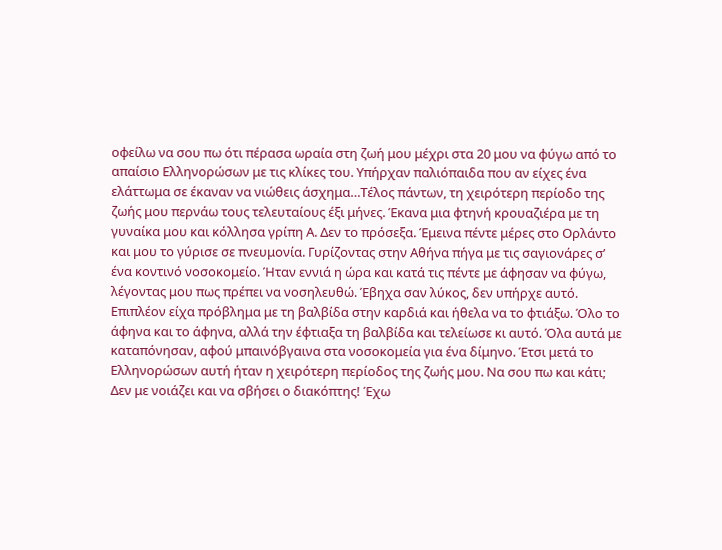οφείλω να σου πω ότι πέρασα ωραία στη ζωή μου μέχρι στα 20 μου να φύγω από το απαίσιο Ελληνορώσων με τις κλίκες του. Υπήρχαν παλιόπαιδα που αν είχες ένα ελάττωμα σε έκαναν να νιώθεις άσχημα…Τέλος πάντων, τη χειρότερη περίοδο της ζωής μου περνάω τους τελευταίους έξι μήνες. Έκανα μια φτηνή κρουαζιέρα με τη γυναίκα μου και κόλλησα γρίπη Α. Δεν το πρόσεξα. Έμεινα πέντε μέρες στο Ορλάντο και μου το γύρισε σε πνευμονία. Γυρίζοντας στην Αθήνα πήγα με τις σαγιονάρες σ’ ένα κοντινό νοσοκομείο. Ήταν εννιά η ώρα και κατά τις πέντε με άφησαν να φύγω, λέγοντας μου πως πρέπει να νοσηλευθώ. Έβηχα σαν λύκος, δεν υπήρχε αυτό. Επιπλέον είχα πρόβλημα με τη βαλβίδα στην καρδιά και ήθελα να το φτιάξω. Όλο το άφηνα και το άφηνα, αλλά την έφτιαξα τη βαλβίδα και τελείωσε κι αυτό. Όλα αυτά με καταπόνησαν, αφού μπαινόβγαινα στα νοσοκομεία για ένα δίμηνο. Έτσι μετά το Ελληνορώσων αυτή ήταν η χειρότερη περίοδος της ζωής μου. Να σου πω και κάτι; Δεν με νοιάζει και να σβήσει ο διακόπτης! Έχω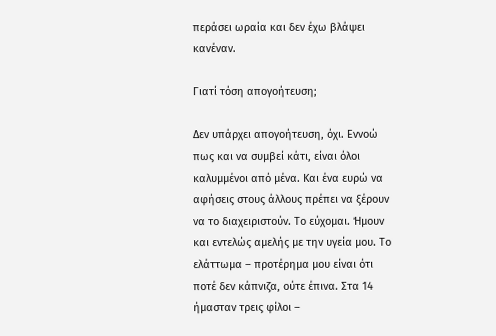περάσει ωραία και δεν έχω βλάψει κανέναν.

Γιατί τόση απογοήτευση;

Δεν υπάρχει απογοήτευση, όχι. Εννοώ πως και να συμβεί κάτι, είναι όλοι καλυμμένοι από μένα. Και ένα ευρώ να αφήσεις στους άλλους πρέπει να ξέρουν να το διαχειριστούν. Το εύχομαι. Ήμουν και εντελώς αμελής με την υγεία μου. Το ελάττωμα – προτέρημα μου είναι ότι ποτέ δεν κάπνιζα, ούτε έπινα. Στα 14 ήμασταν τρεις φίλοι –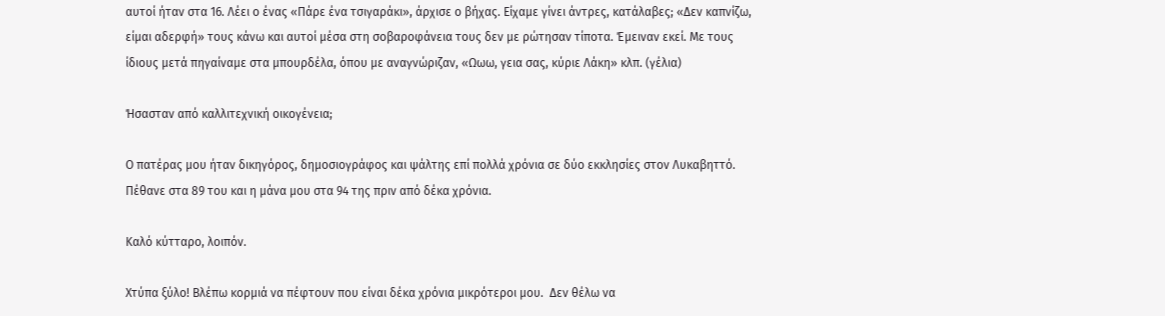αυτοί ήταν στα 16. Λέει ο ένας «Πάρε ένα τσιγαράκι», άρχισε ο βήχας. Είχαμε γίνει άντρες, κατάλαβες; «Δεν καπνίζω, είμαι αδερφή» τους κάνω και αυτοί μέσα στη σοβαροφάνεια τους δεν με ρώτησαν τίποτα. Έμειναν εκεί. Με τους ίδιους μετά πηγαίναμε στα μπουρδέλα, όπου με αναγνώριζαν, «Ωωω, γεια σας, κύριε Λάκη» κλπ. (γέλια)

Ήσασταν από καλλιτεχνική οικογένεια;

Ο πατέρας μου ήταν δικηγόρος, δημοσιογράφος και ψάλτης επί πολλά χρόνια σε δύο εκκλησίες στον Λυκαβηττό. Πέθανε στα 89 του και η μάνα μου στα 94 της πριν από δέκα χρόνια.

Καλό κύτταρο, λοιπόν.

Χτύπα ξύλο! Βλέπω κορμιά να πέφτουν που είναι δέκα χρόνια μικρότεροι μου.  Δεν θέλω να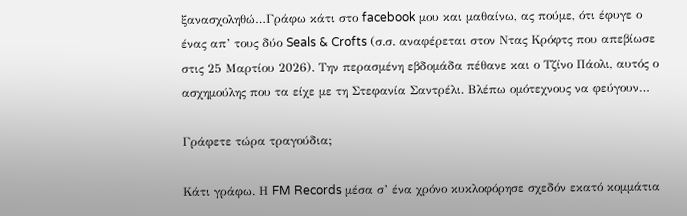ξανασχοληθώ…Γράφω κάτι στο facebook μου και μαθαίνω, ας πούμε, ότι έφυγε ο ένας απ’ τους δύο Seals & Crofts (σ.σ. αναφέρεται στον Ντας Κρόφτς που απεβίωσε στις 25 Μαρτίου 2026). Την περασμένη εβδομάδα πέθανε και ο Τζίνο Πάολι, αυτός ο ασχημούλης που τα είχε με τη Στεφανία Σαντρέλι. Βλέπω ομότεχνους να φεύγουν…

Γράφετε τώρα τραγούδια;

Κάτι γράφω. Η FM Records μέσα σ’ ένα χρόνο κυκλοφόρησε σχεδόν εκατό κομμάτια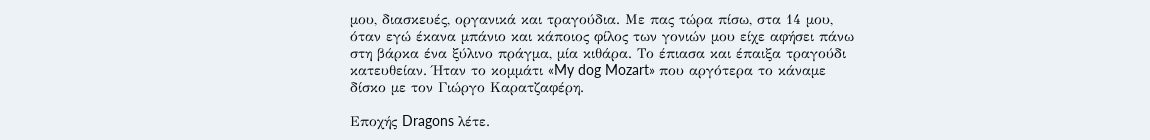μου, διασκευές, οργανικά και τραγούδια. Με πας τώρα πίσω, στα 14 μου, όταν εγώ έκανα μπάνιο και κάποιος φίλος των γονιών μου είχε αφήσει πάνω στη βάρκα ένα ξύλινο πράγμα, μία κιθάρα. Το έπιασα και έπαιξα τραγούδι κατευθείαν. Ήταν το κομμάτι «My dog Mozart» που αργότερα το κάναμε δίσκο με τον Γιώργο Καρατζαφέρη.

Εποχής Dragons λέτε.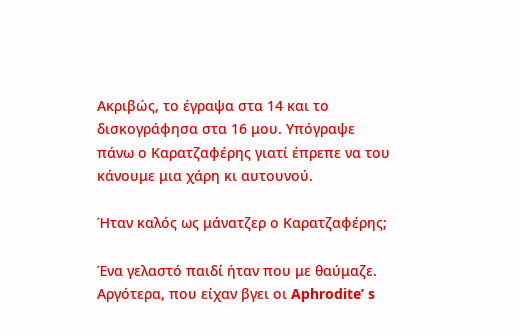Ακριβώς, το έγραψα στα 14 και το δισκογράφησα στα 16 μου. Υπόγραψε πάνω ο Καρατζαφέρης γιατί έπρεπε να του κάνουμε μια χάρη κι αυτουνού.

Ήταν καλός ως μάνατζερ ο Καρατζαφέρης;

Ένα γελαστό παιδί ήταν που με θαύμαζε. Αργότερα, που είχαν βγει οι Aphrodite’ s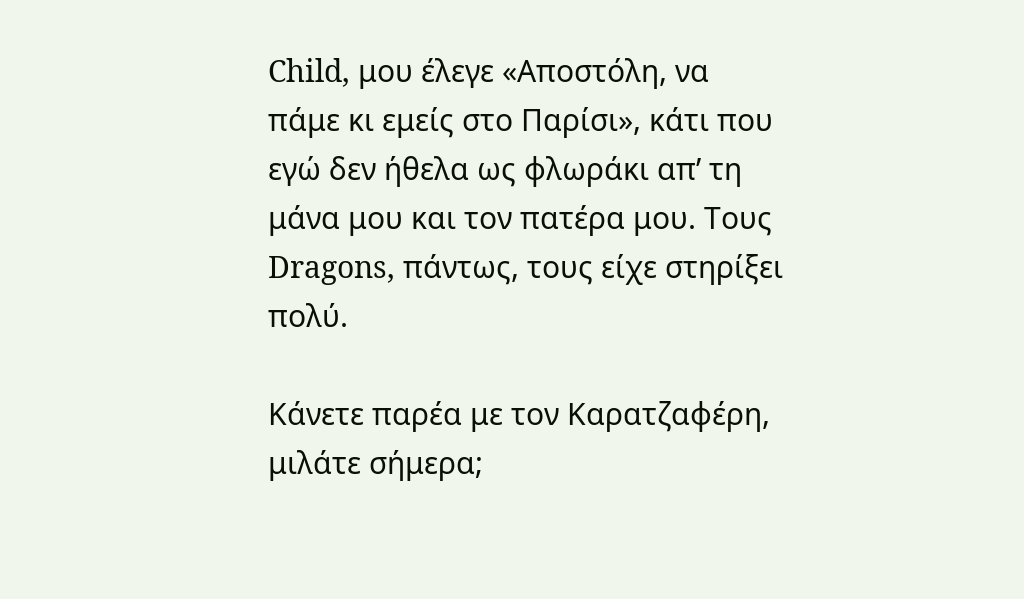Child, μου έλεγε «Αποστόλη, να πάμε κι εμείς στο Παρίσι», κάτι που εγώ δεν ήθελα ως φλωράκι απ’ τη μάνα μου και τον πατέρα μου. Τους Dragons, πάντως, τους είχε στηρίξει πολύ.

Κάνετε παρέα με τον Καρατζαφέρη, μιλάτε σήμερα;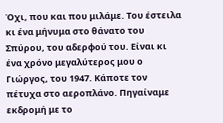Όχι, που και που μιλάμε. Του έστειλα κι ένα μήνυμα στο θάνατο του Σπύρου, του αδερφού του. Είναι κι ένα χρόνο μεγαλύτερος μου ο Γιώργος, του 1947. Κάποτε τον πέτυχα στο αεροπλάνο. Πηγαίναμε εκδρομή με το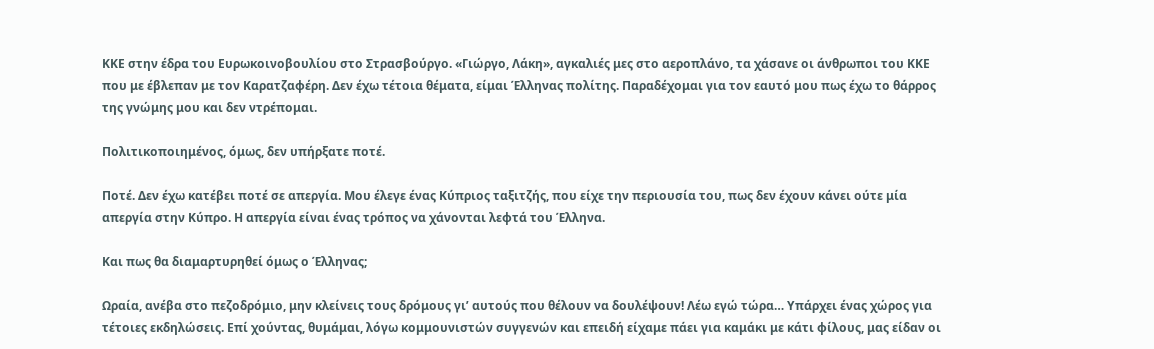ΚΚΕ στην έδρα του Ευρωκοινοβουλίου στο Στρασβούργο. «Γιώργο, Λάκη», αγκαλιές μες στο αεροπλάνο, τα χάσανε οι άνθρωποι του ΚΚΕ που με έβλεπαν με τον Καρατζαφέρη. Δεν έχω τέτοια θέματα, είμαι Έλληνας πολίτης. Παραδέχομαι για τον εαυτό μου πως έχω το θάρρος της γνώμης μου και δεν ντρέπομαι.

Πολιτικοποιημένος, όμως, δεν υπήρξατε ποτέ.

Ποτέ. Δεν έχω κατέβει ποτέ σε απεργία. Μου έλεγε ένας Κύπριος ταξιτζής, που είχε την περιουσία του, πως δεν έχουν κάνει ούτε μία απεργία στην Κύπρο. Η απεργία είναι ένας τρόπος να χάνονται λεφτά του Έλληνα.

Και πως θα διαμαρτυρηθεί όμως ο Έλληνας;

Ωραία, ανέβα στο πεζοδρόμιο, μην κλείνεις τους δρόμους γι’ αυτούς που θέλουν να δουλέψουν! Λέω εγώ τώρα… Υπάρχει ένας χώρος για τέτοιες εκδηλώσεις. Επί χούντας, θυμάμαι, λόγω κομμουνιστών συγγενών και επειδή είχαμε πάει για καμάκι με κάτι φίλους, μας είδαν οι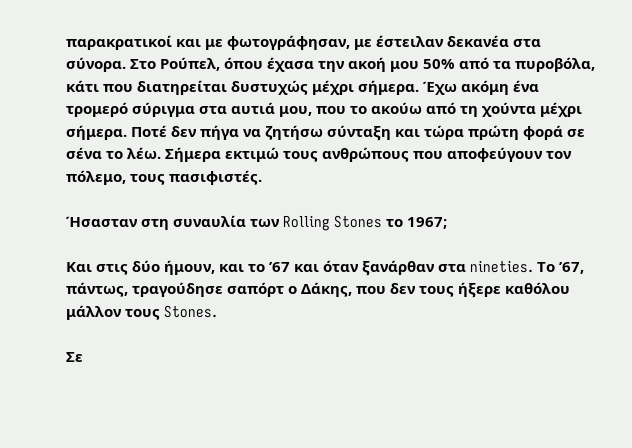παρακρατικοί και με φωτογράφησαν, με έστειλαν δεκανέα στα σύνορα. Στο Ρούπελ, όπου έχασα την ακοή μου 50% από τα πυροβόλα, κάτι που διατηρείται δυστυχώς μέχρι σήμερα. Έχω ακόμη ένα τρομερό σύριγμα στα αυτιά μου, που το ακούω από τη χούντα μέχρι σήμερα. Ποτέ δεν πήγα να ζητήσω σύνταξη και τώρα πρώτη φορά σε σένα το λέω. Σήμερα εκτιμώ τους ανθρώπους που αποφεύγουν τον πόλεμο, τους πασιφιστές.

Ήσασταν στη συναυλία των Rolling Stones το 1967;

Και στις δύο ήμουν, και το ’67 και όταν ξανάρθαν στα nineties. Το ’67, πάντως, τραγούδησε σαπόρτ ο Δάκης, που δεν τους ήξερε καθόλου μάλλον τους Stones.

Σε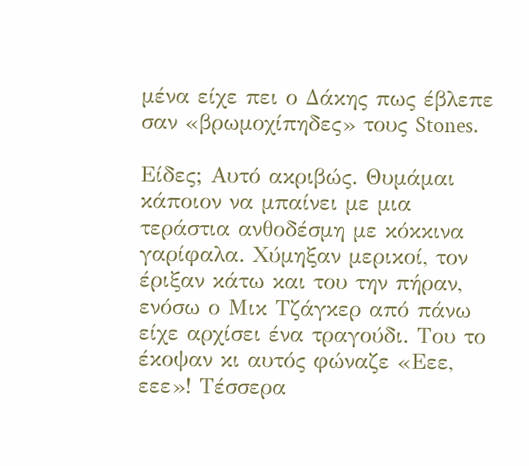μένα είχε πει ο Δάκης πως έβλεπε σαν «βρωμοχίπηδες» τους Stones.

Είδες; Αυτό ακριβώς. Θυμάμαι κάποιον να μπαίνει με μια τεράστια ανθοδέσμη με κόκκινα γαρίφαλα. Χύμηξαν μερικοί, τον έριξαν κάτω και του την πήραν, ενόσω ο Μικ Τζάγκερ από πάνω είχε αρχίσει ένα τραγούδι. Του το έκοψαν κι αυτός φώναζε «Εεε, εεε»! Τέσσερα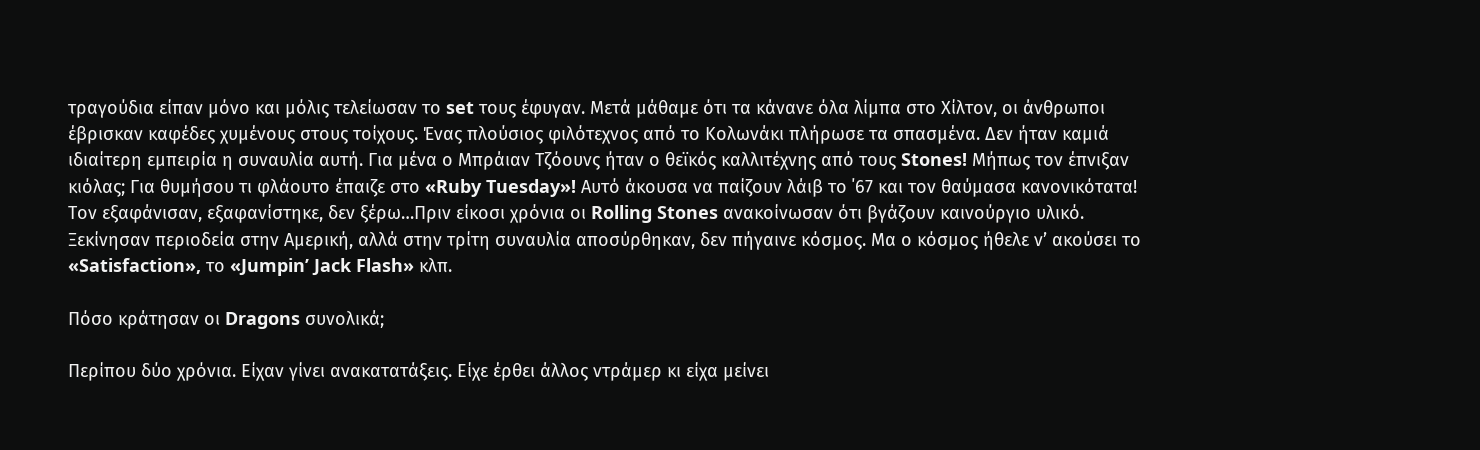τραγούδια είπαν μόνο και μόλις τελείωσαν το set τους έφυγαν. Μετά μάθαμε ότι τα κάνανε όλα λίμπα στο Χίλτον, οι άνθρωποι έβρισκαν καφέδες χυμένους στους τοίχους. Ένας πλούσιος φιλότεχνος από το Κολωνάκι πλήρωσε τα σπασμένα. Δεν ήταν καμιά ιδιαίτερη εμπειρία η συναυλία αυτή. Για μένα ο Μπράιαν Τζόουνς ήταν ο θεϊκός καλλιτέχνης από τους Stones! Μήπως τον έπνιξαν κιόλας; Για θυμήσου τι φλάουτο έπαιζε στο «Ruby Tuesday»! Αυτό άκουσα να παίζουν λάιβ το ΄67 και τον θαύμασα κανονικότατα! Τον εξαφάνισαν, εξαφανίστηκε, δεν ξέρω…Πριν είκοσι χρόνια οι Rolling Stones ανακοίνωσαν ότι βγάζουν καινούργιο υλικό. Ξεκίνησαν περιοδεία στην Αμερική, αλλά στην τρίτη συναυλία αποσύρθηκαν, δεν πήγαινε κόσμος. Μα ο κόσμος ήθελε ν’ ακούσει το «Satisfaction», το «Jumpin’ Jack Flash» κλπ.

Πόσο κράτησαν οι Dragons συνολικά;

Περίπου δύο χρόνια. Είχαν γίνει ανακατατάξεις. Είχε έρθει άλλος ντράμερ κι είχα μείνει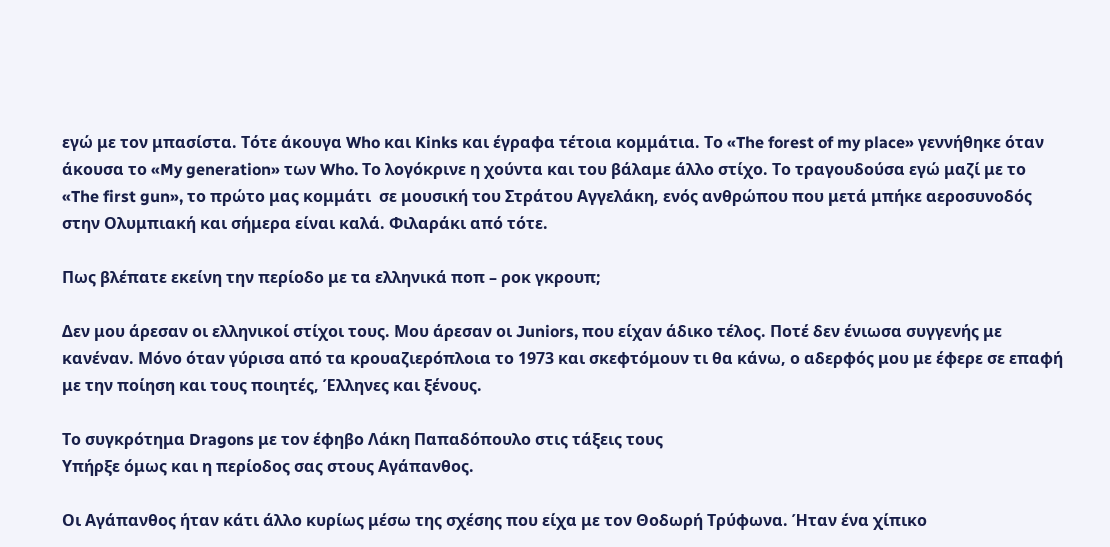εγώ με τον μπασίστα. Τότε άκουγα Who και Kinks και έγραφα τέτοια κομμάτια. Το «The forest of my place» γεννήθηκε όταν άκουσα το «My generation» των Who. Το λογόκρινε η χούντα και του βάλαμε άλλο στίχο. Το τραγουδούσα εγώ μαζί με το «The first gun», το πρώτο μας κομμάτι  σε μουσική του Στράτου Αγγελάκη, ενός ανθρώπου που μετά μπήκε αεροσυνοδός στην Ολυμπιακή και σήμερα είναι καλά. Φιλαράκι από τότε.

Πως βλέπατε εκείνη την περίοδο με τα ελληνικά ποπ – ροκ γκρουπ;

Δεν μου άρεσαν οι ελληνικοί στίχοι τους. Μου άρεσαν οι Juniors, που είχαν άδικο τέλος. Ποτέ δεν ένιωσα συγγενής με κανέναν. Μόνο όταν γύρισα από τα κρουαζιερόπλοια το 1973 και σκεφτόμουν τι θα κάνω, ο αδερφός μου με έφερε σε επαφή με την ποίηση και τους ποιητές, Έλληνες και ξένους.

Το συγκρότημα Dragons με τον έφηβο Λάκη Παπαδόπουλο στις τάξεις τους
Υπήρξε όμως και η περίοδος σας στους Αγάπανθος.

Οι Αγάπανθος ήταν κάτι άλλο κυρίως μέσω της σχέσης που είχα με τον Θοδωρή Τρύφωνα. Ήταν ένα χίπικο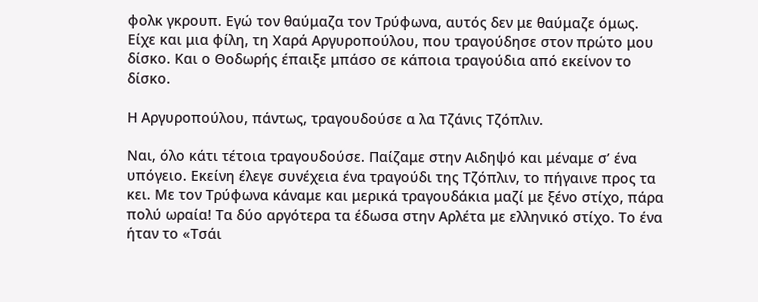φολκ γκρουπ. Εγώ τον θαύμαζα τον Τρύφωνα, αυτός δεν με θαύμαζε όμως. Είχε και μια φίλη, τη Χαρά Αργυροπούλου, που τραγούδησε στον πρώτο μου δίσκο. Και ο Θοδωρής έπαιξε μπάσο σε κάποια τραγούδια από εκείνον το δίσκο.

Η Αργυροπούλου, πάντως, τραγουδούσε α λα Τζάνις Τζόπλιν.

Ναι, όλο κάτι τέτοια τραγουδούσε. Παίζαμε στην Αιδηψό και μέναμε σ’ ένα υπόγειο. Εκείνη έλεγε συνέχεια ένα τραγούδι της Τζόπλιν, το πήγαινε προς τα κει. Με τον Τρύφωνα κάναμε και μερικά τραγουδάκια μαζί με ξένο στίχο, πάρα πολύ ωραία! Τα δύο αργότερα τα έδωσα στην Αρλέτα με ελληνικό στίχο. Το ένα ήταν το «Τσάι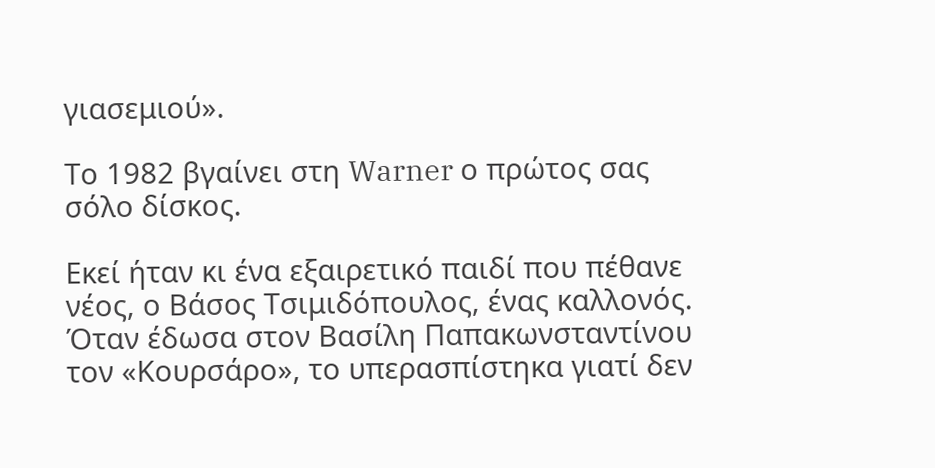γιασεμιού».

Το 1982 βγαίνει στη Warner ο πρώτος σας σόλο δίσκος.

Εκεί ήταν κι ένα εξαιρετικό παιδί που πέθανε νέος, ο Βάσος Τσιμιδόπουλος, ένας καλλονός. Όταν έδωσα στον Βασίλη Παπακωνσταντίνου τον «Κουρσάρο», το υπερασπίστηκα γιατί δεν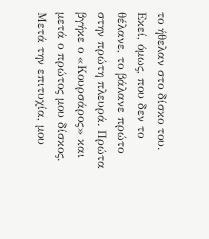το ήθελαν στο δίσκο του. Εκεί, όμως, που δεν το θέλανε, το βάλανε πρώτο στην πρώτη πλευρά. Πρώτα βγήκε ο «Κουρσάρος» και μετά ο πρώτος μου δίσκος. Μετά την επιτυχία, μου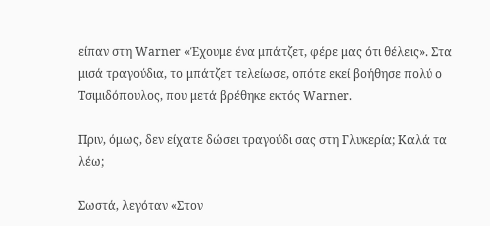είπαν στη Warner «Έχουμε ένα μπάτζετ, φέρε μας ότι θέλεις». Στα μισά τραγούδια, το μπάτζετ τελείωσε, οπότε εκεί βοήθησε πολύ ο Τσιμιδόπουλος, που μετά βρέθηκε εκτός Warner.

Πριν, όμως, δεν είχατε δώσει τραγούδι σας στη Γλυκερία; Καλά τα λέω;

Σωστά, λεγόταν «Στον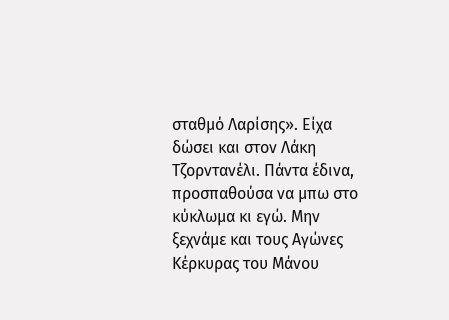σταθμό Λαρίσης». Είχα δώσει και στον Λάκη Τζορντανέλι. Πάντα έδινα, προσπαθούσα να μπω στο κύκλωμα κι εγώ. Μην ξεχνάμε και τους Αγώνες Κέρκυρας του Μάνου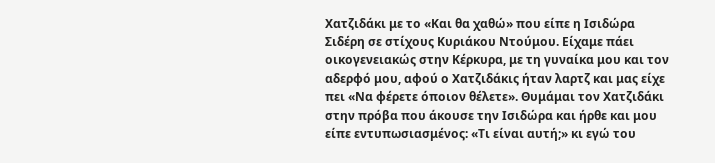Χατζιδάκι με το «Και θα χαθώ» που είπε η Ισιδώρα Σιδέρη σε στίχους Κυριάκου Ντούμου. Είχαμε πάει οικογενειακώς στην Κέρκυρα, με τη γυναίκα μου και τον αδερφό μου, αφού ο Χατζιδάκις ήταν λαρτζ και μας είχε πει «Να φέρετε όποιον θέλετε». Θυμάμαι τον Χατζιδάκι στην πρόβα που άκουσε την Ισιδώρα και ήρθε και μου είπε εντυπωσιασμένος: «Τι είναι αυτή;» κι εγώ του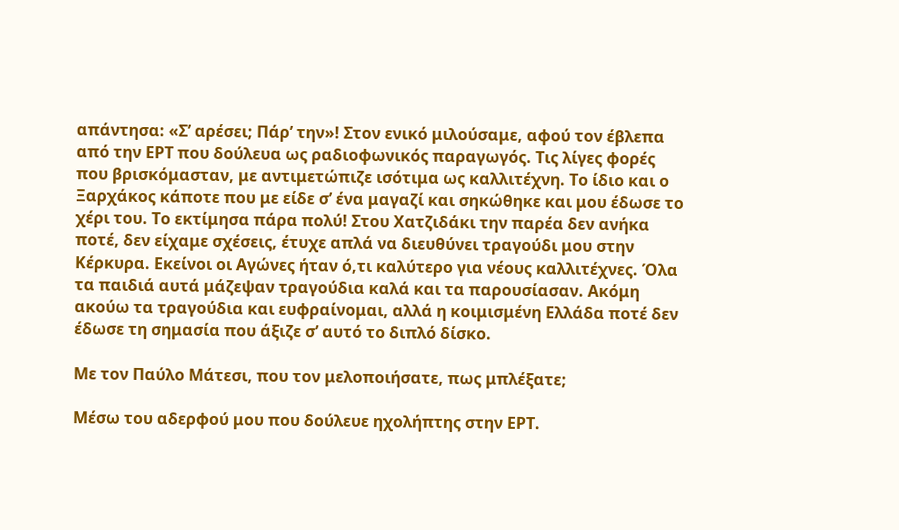απάντησα: «Σ’ αρέσει; Πάρ’ την»! Στον ενικό μιλούσαμε, αφού τον έβλεπα από την ΕΡΤ που δούλευα ως ραδιοφωνικός παραγωγός. Τις λίγες φορές που βρισκόμασταν, με αντιμετώπιζε ισότιμα ως καλλιτέχνη. Το ίδιο και ο Ξαρχάκος κάποτε που με είδε σ’ ένα μαγαζί και σηκώθηκε και μου έδωσε το χέρι του. Το εκτίμησα πάρα πολύ! Στου Χατζιδάκι την παρέα δεν ανήκα ποτέ, δεν είχαμε σχέσεις, έτυχε απλά να διευθύνει τραγούδι μου στην Κέρκυρα. Εκείνοι οι Αγώνες ήταν ό,τι καλύτερο για νέους καλλιτέχνες. Όλα τα παιδιά αυτά μάζεψαν τραγούδια καλά και τα παρουσίασαν. Ακόμη ακούω τα τραγούδια και ευφραίνομαι, αλλά η κοιμισμένη Ελλάδα ποτέ δεν έδωσε τη σημασία που άξιζε σ’ αυτό το διπλό δίσκο.

Με τον Παύλο Μάτεσι, που τον μελοποιήσατε, πως μπλέξατε;

Μέσω του αδερφού μου που δούλευε ηχολήπτης στην ΕΡΤ.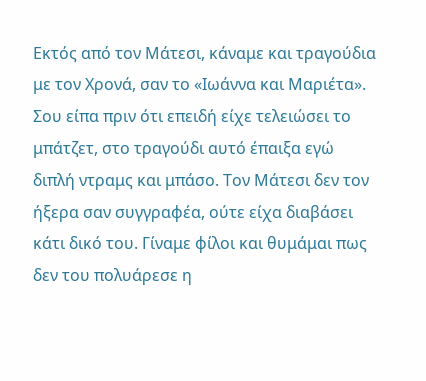Εκτός από τον Μάτεσι, κάναμε και τραγούδια με τον Χρονά, σαν το «Ιωάννα και Μαριέτα». Σου είπα πριν ότι επειδή είχε τελειώσει το μπάτζετ, στο τραγούδι αυτό έπαιξα εγώ διπλή ντραμς και μπάσο. Τον Μάτεσι δεν τον ήξερα σαν συγγραφέα, ούτε είχα διαβάσει κάτι δικό του. Γίναμε φίλοι και θυμάμαι πως δεν του πολυάρεσε η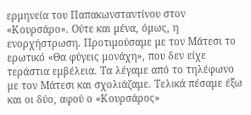ερμηνεία του Παπακωνσταντίνου στον «Κουρσάρο». Ούτε και μένα, όμως, η ενορχήστρωση. Προτιμούσαμε με τον Μάτεσι το ερωτικό «Θα φύγεις μονάχη», που δεν είχε τεράστια εμβέλεια. Τα λέγαμε από το τηλέφωνο με τον Μάτεσι και σχολιάζαμε. Τελικά πέσαμε έξω και οι δύο, αφού ο «Κουρσάρος»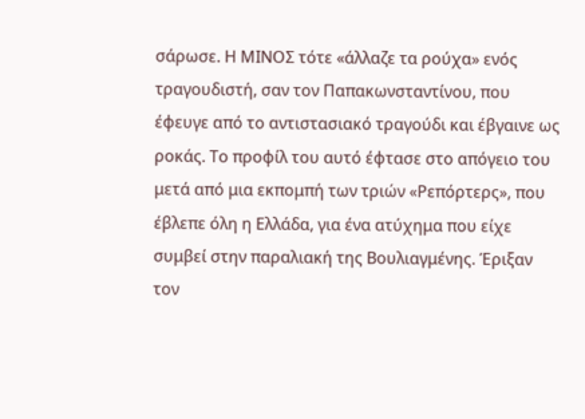σάρωσε. Η ΜΙΝΟΣ τότε «άλλαζε τα ρούχα» ενός τραγουδιστή, σαν τον Παπακωνσταντίνου, που έφευγε από το αντιστασιακό τραγούδι και έβγαινε ως ροκάς. Το προφίλ του αυτό έφτασε στο απόγειο του μετά από μια εκπομπή των τριών «Ρεπόρτερς», που έβλεπε όλη η Ελλάδα, για ένα ατύχημα που είχε συμβεί στην παραλιακή της Βουλιαγμένης. Έριξαν τον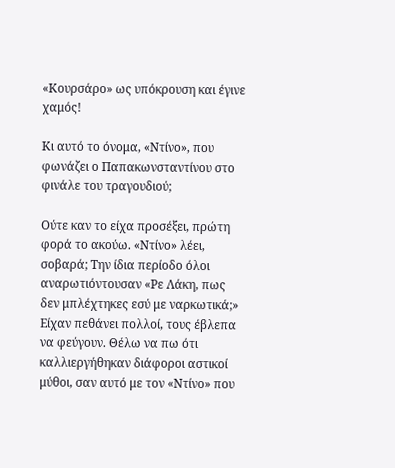«Κουρσάρο» ως υπόκρουση και έγινε χαμός!

Κι αυτό το όνομα, «Ντίνο», που φωνάζει ο Παπακωνσταντίνου στο φινάλε του τραγουδιού;

Ούτε καν το είχα προσέξει, πρώτη φορά το ακούω. «Ντίνο» λέει, σοβαρά; Την ίδια περίοδο όλοι αναρωτιόντουσαν «Ρε Λάκη, πως δεν μπλέχτηκες εσύ με ναρκωτικά;» Είχαν πεθάνει πολλοί, τους έβλεπα να φεύγουν. Θέλω να πω ότι καλλιεργήθηκαν διάφοροι αστικοί μύθοι, σαν αυτό με τον «Ντίνο» που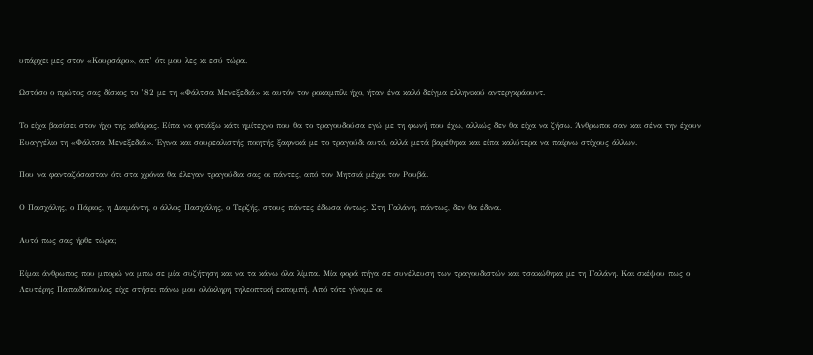υπάρχει μες στον «Κουρσάρο», απ’ ότι μου λες κι εσύ τώρα.

Ωστόσο ο πρώτος σας δίσκος το ’82 με τη «Φάλτσα Μενεξεδιά» κι αυτόν τον ροκαμπίλι ήχο, ήταν ένα καλό δείγμα ελληνικού αντεργκράουντ.

Το είχα βασίσει στον ήχο της κιθάρας. Είπα να φτιάξω κάτι ημίτεχνο που θα το τραγουδούσα εγώ με τη φωνή που έχω, αλλιώς δεν θα είχα να ζήσω. Άνθρωποι σαν και σένα την έχουν Ευαγγέλιο τη «Φάλτσα Μενεξεδιά». Έγινα και σουρεαλιστής ποιητής ξαφνικά με το τραγούδι αυτό, αλλά μετά βαρέθηκα και είπα καλύτερα να παίρνω στίχους άλλων.

Που να φανταζόσασταν ότι στα χρόνια θα έλεγαν τραγούδια σας οι πάντες, από τον Μητσιά μέχρι τον Ρουβά.

Ο Πασχάλης, ο Πάριος, η Διαμάντη, ο άλλος Πασχάλης, ο Τερζής, στους πάντες έδωσα όντως. Στη Γαλάνη, πάντως, δεν θα έδινα.

Αυτό πως σας ήρθε τώρα;

Είμαι άνθρωπος που μπορώ να μπω σε μία συζήτηση και να τα κάνω όλα λίμπα. Μία φορά πήγα σε συνέλευση των τραγουδιστών και τσακώθηκα με τη Γαλάνη. Και σκέψου πως ο Λευτέρης Παπαδόπουλος είχε στήσει πάνω μου ολόκληρη τηλεοπτική εκπομπή. Από τότε γίναμε οι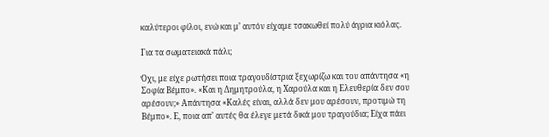καλύτεροι φίλοι, ενώ και μ’ αυτόν είχαμε τσακωθεί πολύ άγρια κιόλας.

Για τα σωματειακά πάλι;

Όχι, με είχε ρωτήσει ποια τραγουδίστρια ξεχωρίζω και του απάντησα «η Σοφία Βέμπο». «Και η Δημητρούλα, η Χαρούλα και η Ελευθερία δεν σου αρέσουν;» Απάντησα «Καλές είναι, αλλά δεν μου αρέσουν, προτιμώ τη Βέμπο». Ε, ποια απ’ αυτές θα έλεγε μετά δικά μου τραγούδια; Είχα πάει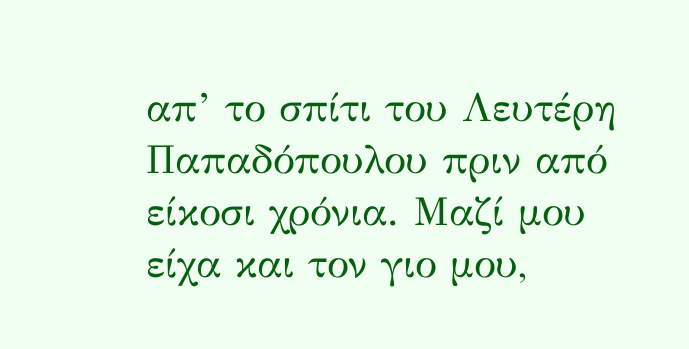απ’ το σπίτι του Λευτέρη Παπαδόπουλου πριν από είκοσι χρόνια. Μαζί μου είχα και τον γιο μου,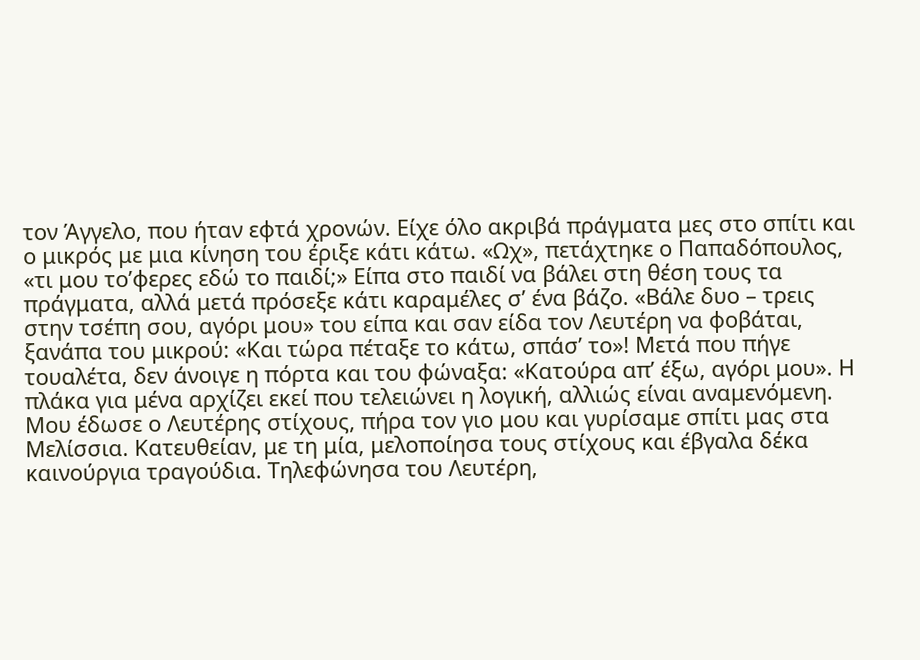τον Άγγελο, που ήταν εφτά χρονών. Είχε όλο ακριβά πράγματα μες στο σπίτι και ο μικρός με μια κίνηση του έριξε κάτι κάτω. «Ωχ», πετάχτηκε ο Παπαδόπουλος, «τι μου το’φερες εδώ το παιδί;» Είπα στο παιδί να βάλει στη θέση τους τα πράγματα, αλλά μετά πρόσεξε κάτι καραμέλες σ’ ένα βάζο. «Βάλε δυο – τρεις στην τσέπη σου, αγόρι μου» του είπα και σαν είδα τον Λευτέρη να φοβάται, ξανάπα του μικρού: «Και τώρα πέταξε το κάτω, σπάσ’ το»! Μετά που πήγε τουαλέτα, δεν άνοιγε η πόρτα και του φώναξα: «Κατούρα απ’ έξω, αγόρι μου». Η πλάκα για μένα αρχίζει εκεί που τελειώνει η λογική, αλλιώς είναι αναμενόμενη. Μου έδωσε ο Λευτέρης στίχους, πήρα τον γιο μου και γυρίσαμε σπίτι μας στα Μελίσσια. Κατευθείαν, με τη μία, μελοποίησα τους στίχους και έβγαλα δέκα καινούργια τραγούδια. Τηλεφώνησα του Λευτέρη,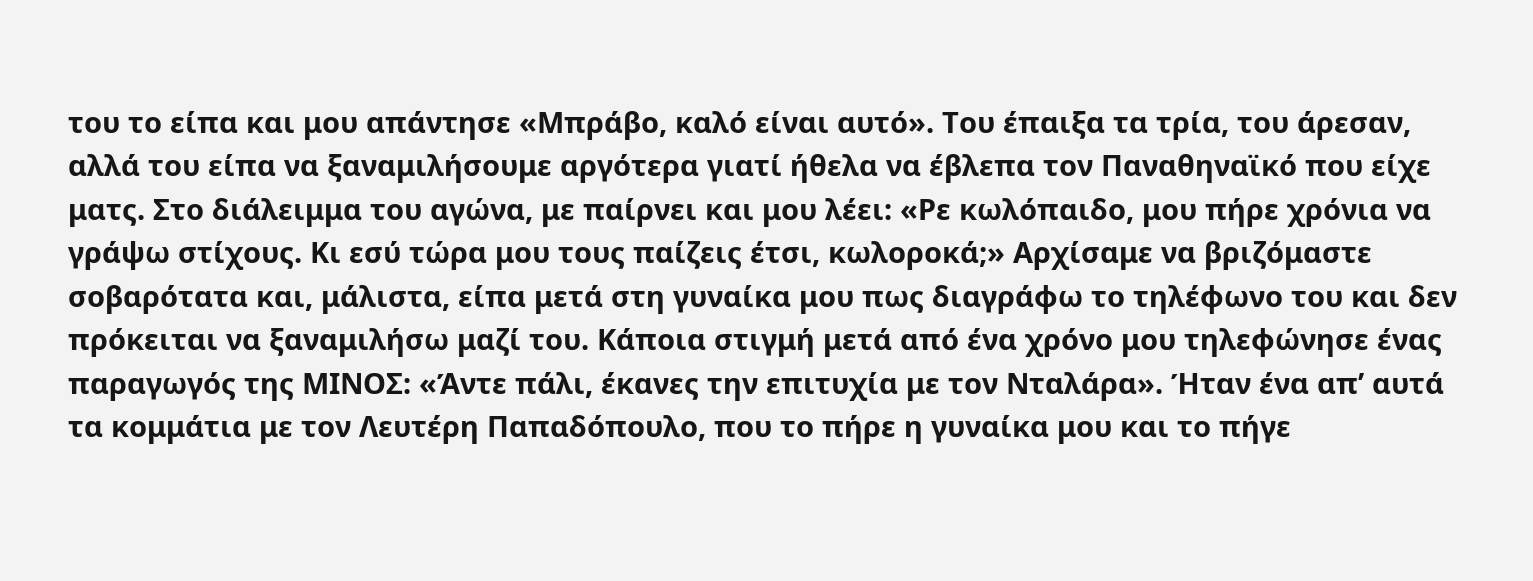του το είπα και μου απάντησε «Μπράβο, καλό είναι αυτό». Του έπαιξα τα τρία, του άρεσαν, αλλά του είπα να ξαναμιλήσουμε αργότερα γιατί ήθελα να έβλεπα τον Παναθηναϊκό που είχε ματς. Στο διάλειμμα του αγώνα, με παίρνει και μου λέει: «Ρε κωλόπαιδο, μου πήρε χρόνια να γράψω στίχους. Κι εσύ τώρα μου τους παίζεις έτσι, κωλοροκά;» Αρχίσαμε να βριζόμαστε σοβαρότατα και, μάλιστα, είπα μετά στη γυναίκα μου πως διαγράφω το τηλέφωνο του και δεν πρόκειται να ξαναμιλήσω μαζί του. Κάποια στιγμή μετά από ένα χρόνο μου τηλεφώνησε ένας παραγωγός της ΜΙΝΟΣ: «Άντε πάλι, έκανες την επιτυχία με τον Νταλάρα». Ήταν ένα απ’ αυτά τα κομμάτια με τον Λευτέρη Παπαδόπουλο, που το πήρε η γυναίκα μου και το πήγε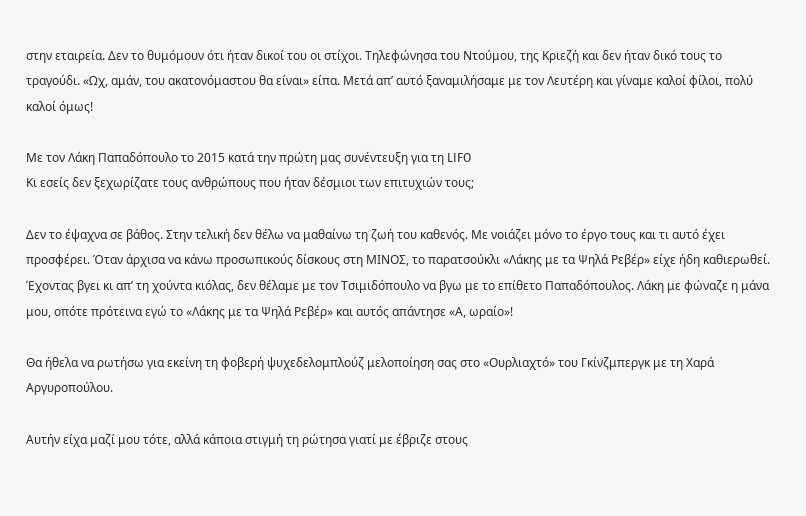στην εταιρεία. Δεν το θυμόμουν ότι ήταν δικοί του οι στίχοι. Τηλεφώνησα του Ντούμου, της Κριεζή και δεν ήταν δικό τους το τραγούδι. «Ωχ, αμάν, του ακατονόμαστου θα είναι» είπα. Μετά απ’ αυτό ξαναμιλήσαμε με τον Λευτέρη και γίναμε καλοί φίλοι, πολύ καλοί όμως!

Με τον Λάκη Παπαδόπουλο το 2015 κατά την πρώτη μας συνέντευξη για τη LIFO
Κι εσείς δεν ξεχωρίζατε τους ανθρώπους που ήταν δέσμιοι των επιτυχιών τους;

Δεν το έψαχνα σε βάθος. Στην τελική δεν θέλω να μαθαίνω τη ζωή του καθενός. Με νοιάζει μόνο το έργο τους και τι αυτό έχει προσφέρει. Όταν άρχισα να κάνω προσωπικούς δίσκους στη ΜΙΝΟΣ, το παρατσούκλι «Λάκης με τα Ψηλά Ρεβέρ» είχε ήδη καθιερωθεί. Έχοντας βγει κι απ’ τη χούντα κιόλας, δεν θέλαμε με τον Τσιμιδόπουλο να βγω με το επίθετο Παπαδόπουλος. Λάκη με φώναζε η μάνα μου, οπότε πρότεινα εγώ το «Λάκης με τα Ψηλά Ρεβέρ» και αυτός απάντησε «Α, ωραίο»!

Θα ήθελα να ρωτήσω για εκείνη τη φοβερή ψυχεδελομπλούζ μελοποίηση σας στο «Ουρλιαχτό» του Γκίνζμπεργκ με τη Χαρά Αργυροπούλου.

Αυτήν είχα μαζί μου τότε, αλλά κάποια στιγμή τη ρώτησα γιατί με έβριζε στους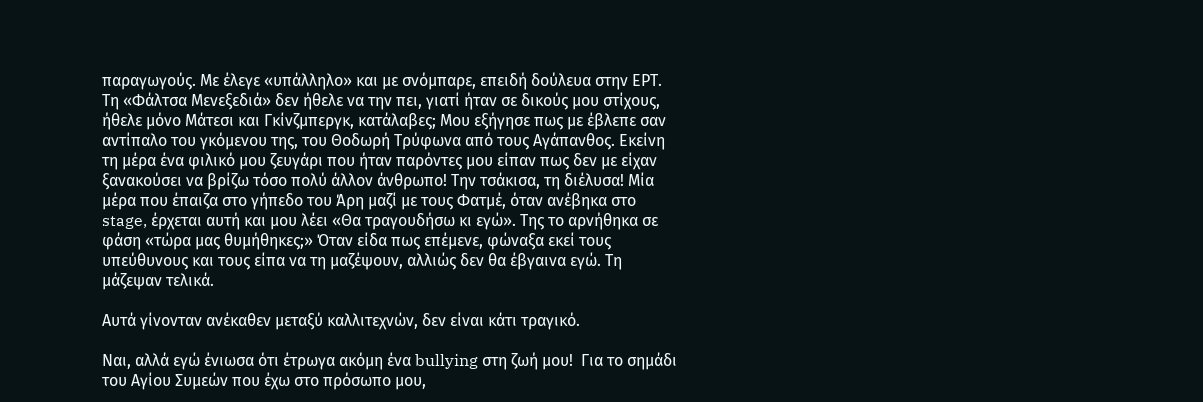παραγωγούς. Με έλεγε «υπάλληλο» και με σνόμπαρε, επειδή δούλευα στην ΕΡΤ. Τη «Φάλτσα Μενεξεδιά» δεν ήθελε να την πει, γιατί ήταν σε δικούς μου στίχους, ήθελε μόνο Μάτεσι και Γκίνζμπεργκ, κατάλαβες; Μου εξήγησε πως με έβλεπε σαν αντίπαλο του γκόμενου της, του Θοδωρή Τρύφωνα από τους Αγάπανθος. Εκείνη τη μέρα ένα φιλικό μου ζευγάρι που ήταν παρόντες μου είπαν πως δεν με είχαν ξανακούσει να βρίζω τόσο πολύ άλλον άνθρωπο! Την τσάκισα, τη διέλυσα! Μία μέρα που έπαιζα στο γήπεδο του Άρη μαζί με τους Φατμέ, όταν ανέβηκα στο stage, έρχεται αυτή και μου λέει «Θα τραγουδήσω κι εγώ». Της το αρνήθηκα σε φάση «τώρα μας θυμήθηκες;» Όταν είδα πως επέμενε, φώναξα εκεί τους υπεύθυνους και τους είπα να τη μαζέψουν, αλλιώς δεν θα έβγαινα εγώ. Τη μάζεψαν τελικά.

Αυτά γίνονταν ανέκαθεν μεταξύ καλλιτεχνών, δεν είναι κάτι τραγικό.

Ναι, αλλά εγώ ένιωσα ότι έτρωγα ακόμη ένα bullying στη ζωή μου!  Για το σημάδι του Αγίου Συμεών που έχω στο πρόσωπο μου,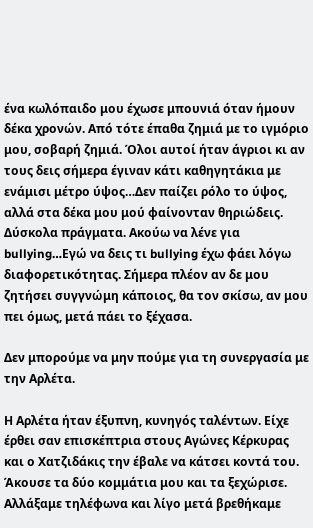ένα κωλόπαιδο μου έχωσε μπουνιά όταν ήμουν δέκα χρονών. Από τότε έπαθα ζημιά με το ιγμόριο μου, σοβαρή ζημιά. Όλοι αυτοί ήταν άγριοι κι αν τους δεις σήμερα έγιναν κάτι καθηγητάκια με ενάμισι μέτρο ύψος…Δεν παίζει ρόλο το ύψος, αλλά στα δέκα μου μού φαίνονταν θηριώδεις. Δύσκολα πράγματα. Ακούω να λένε για bullying…Εγώ να δεις τι bullying έχω φάει λόγω διαφορετικότητας. Σήμερα πλέον αν δε μου ζητήσει συγγνώμη κάποιος, θα τον σκίσω, αν μου πει όμως, μετά πάει το ξέχασα.

Δεν μπορούμε να μην πούμε για τη συνεργασία με την Αρλέτα.

Η Αρλέτα ήταν έξυπνη, κυνηγός ταλέντων. Είχε έρθει σαν επισκέπτρια στους Αγώνες Κέρκυρας και ο Χατζιδάκις την έβαλε να κάτσει κοντά του. Άκουσε τα δύο κομμάτια μου και τα ξεχώρισε. Αλλάξαμε τηλέφωνα και λίγο μετά βρεθήκαμε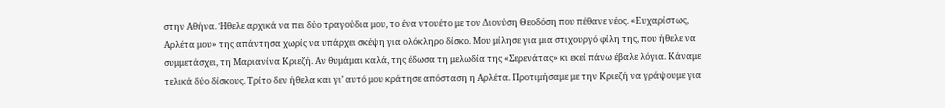στην Αθήνα. Ήθελε αρχικά να πει δύο τραγούδια μου, το ένα ντουέτο με τον Διονύση Θεοδόση που πέθανε νέος. «Ευχαρίστως, Αρλέτα μου» της απάντησα χωρίς να υπάρχει σκέψη για ολόκληρο δίσκο. Μου μίλησε για μια στιχουργό φίλη της, που ήθελε να συμμετάσχει, τη Μαριανίνα Κριεζή. Αν θυμάμαι καλά, της έδωσα τη μελωδία της «Σερενάτας» κι εκεί πάνω έβαλε λόγια. Κάναμε τελικά δύο δίσκους. Τρίτο δεν ήθελα και γι’ αυτό μου κράτησε απόσταση η Αρλέτα. Προτιμήσαμε με την Κριεζή να γράψουμε για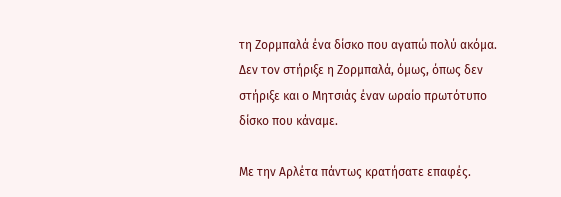τη Ζορμπαλά ένα δίσκο που αγαπώ πολύ ακόμα. Δεν τον στήριξε η Ζορμπαλά, όμως, όπως δεν στήριξε και ο Μητσιάς έναν ωραίο πρωτότυπο δίσκο που κάναμε.

Με την Αρλέτα πάντως κρατήσατε επαφές.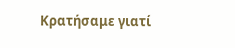Κρατήσαμε γιατί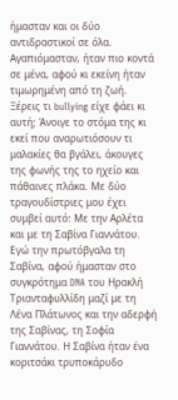ήμασταν και οι δύο αντιδραστικοί σε όλα. Αγαπιόμασταν, ήταν πιο κοντά σε μένα, αφού κι εκείνη ήταν τιμωρημένη από τη ζωή. Ξέρεις τι bullying είχε φάει κι αυτή; Άνοιγε το στόμα της κι εκεί που αναρωτιόσουν τι μαλακίες θα βγάλει, άκουγες της φωνής της το ηχείο και πάθαινες πλάκα. Με δύο τραγουδίστριες μου έχει συμβεί αυτό: Με την Αρλέτα και με τη Σαβίνα Γιαννάτου. Εγώ την πρωτόβγαλα τη Σαβίνα, αφού ήμασταν στο συγκρότημα DNA του Ηρακλή Τριανταφυλλίδη μαζί με τη Λένα Πλάτωνος και την αδερφή της Σαβίνας, τη Σοφία Γιαννάτου. Η Σαβίνα ήταν ένα κοριτσάκι τρυποκάρυδο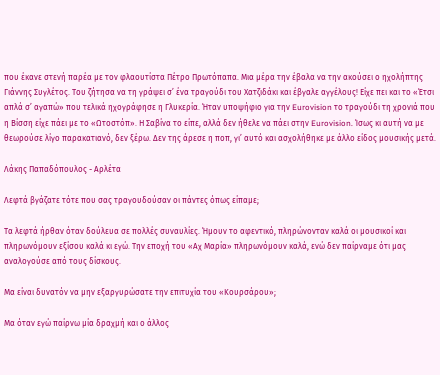που έκανε στενή παρέα με τον φλαουτίστα Πέτρο Πρωτόπαπα. Μια μέρα την έβαλα να την ακούσει ο ηχολήπτης Γιάννης Συγλέτος. Του ζήτησα να τη γράψει σ’ ένα τραγούδι του Χατζιδάκι και έβγαλε αγγέλους! Είχε πει και το «Έτσι απλά σ’ αγαπώ» που τελικά ηχογράφησε η Γλυκερία. Ήταν υποψήφιο για την Eurovision το τραγούδι τη χρονιά που η Βίσση είχε πάει με το «Ωτοστόπ». Η Σαβίνα το είπε, αλλά δεν ήθελε να πάει στην Eurovision. Ίσως κι αυτή να με θεωρούσε λίγο παρακατιανό, δεν ξέρω. Δεν της άρεσε η ποπ, γι’ αυτό και ασχολήθηκε με άλλο είδος μουσικής μετά.

Λάκης Παπαδόπουλος - Αρλέτα

Λεφτά βγάζατε τότε που σας τραγουδούσαν οι πάντες όπως είπαμε;

Τα λεφτά ήρθαν όταν δούλευα σε πολλές συναυλίες. Ήμουν το αφεντικό, πληρώνονταν καλά οι μουσικοί και πληρωνόμουν εξίσου καλά κι εγώ. Την εποχή του «Αχ Μαρία» πληρωνόμουν καλά, ενώ δεν παίρναμε ότι μας αναλογούσε από τους δίσκους.

Μα είναι δυνατόν να μην εξαργυρώσατε την επιτυχία του «Κουρσάρου»;

Μα όταν εγώ παίρνω μία δραχμή και ο άλλος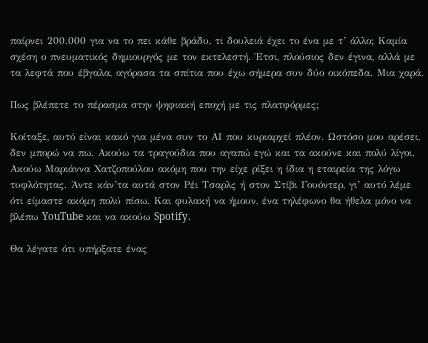παίρνει 200.000 για να το πει κάθε βράδυ, τι δουλειά έχει το ένα με τ’ άλλο; Καμία σχέση ο πνευματικός δημιουργός με τον εκτελεστή. Έτσι, πλούσιος δεν έγινα, αλλά με τα λεφτά που έβγαλα, αγόρασα τα σπίτια που έχω σήμερα συν δύο οικόπεδα. Μια χαρά.

Πως βλέπετε το πέρασμα στην ψηφιακή εποχή με τις πλατφόρμες;

Κοίταξε, αυτό είναι κακό για μένα συν το ΑΙ που κυριαρχεί πλέον. Ωστόσο μου αρέσει, δεν μπορώ να πω. Ακούω τα τραγούδια που αγαπώ εγώ και τα ακούνε και πολύ λίγοι. Ακούω Μαριάννα Χατζοπούλου ακόμη που την είχε ρίξει η ίδια η εταιρεία της λόγω τυφλότητας. Άντε κάν’τα αυτά στον Ρέι Τσαρλς ή στον Στίβι Γουόντερ, γι’ αυτό λέμε ότι είμαστε ακόμη πολύ πίσω. Και φυλακή να ήμουν, ένα τηλέφωνο θα ήθελα μόνο να βλέπω YouTube και να ακούω Spotify.

Θα λέγατε ότι υπήρξατε ένας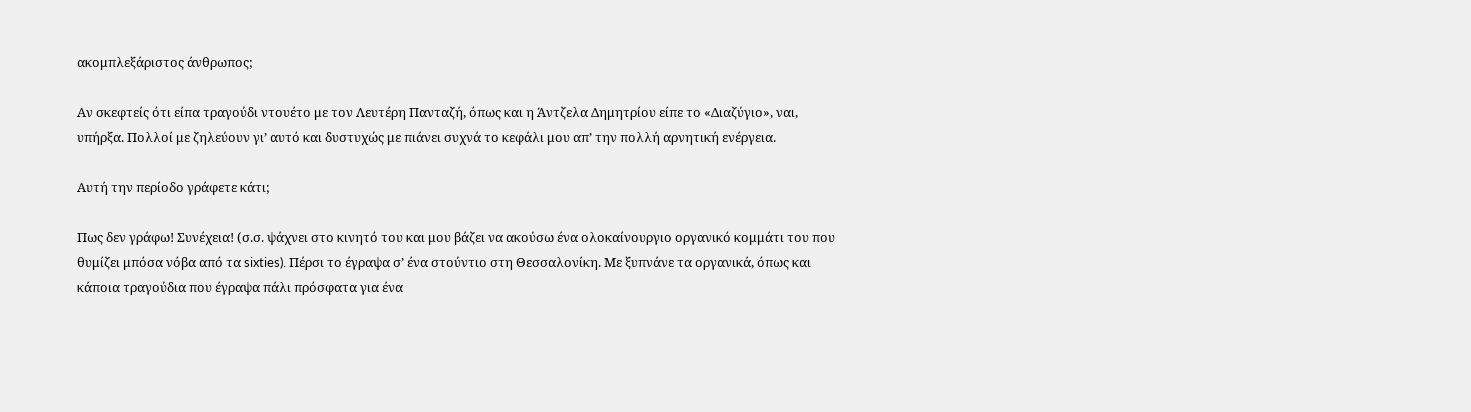ακομπλεξάριστος άνθρωπος;

Αν σκεφτείς ότι είπα τραγούδι ντουέτο με τον Λευτέρη Πανταζή, όπως και η Άντζελα Δημητρίου είπε το «Διαζύγιο», ναι, υπήρξα. Πολλοί με ζηλεύουν γι’ αυτό και δυστυχώς με πιάνει συχνά το κεφάλι μου απ’ την πολλή αρνητική ενέργεια.

Αυτή την περίοδο γράφετε κάτι;

Πως δεν γράφω! Συνέχεια! (σ.σ. ψάχνει στο κινητό του και μου βάζει να ακούσω ένα ολοκαίνουργιο οργανικό κομμάτι του που θυμίζει μπόσα νόβα από τα sixties). Πέρσι το έγραψα σ’ ένα στούντιο στη Θεσσαλονίκη. Με ξυπνάνε τα οργανικά, όπως και κάποια τραγούδια που έγραψα πάλι πρόσφατα για ένα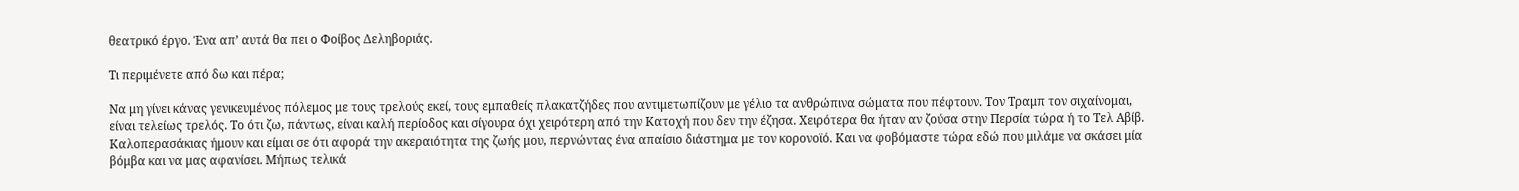θεατρικό έργο. Ένα απ’ αυτά θα πει ο Φοίβος Δεληβοριάς.

Τι περιμένετε από δω και πέρα;

Να μη γίνει κάνας γενικευμένος πόλεμος με τους τρελούς εκεί, τους εμπαθείς πλακατζήδες που αντιμετωπίζουν με γέλιο τα ανθρώπινα σώματα που πέφτουν. Τον Τραμπ τον σιχαίνομαι, είναι τελείως τρελός. Το ότι ζω, πάντως, είναι καλή περίοδος και σίγουρα όχι χειρότερη από την Κατοχή που δεν την έζησα. Χειρότερα θα ήταν αν ζούσα στην Περσία τώρα ή το Τελ Αβίβ. Καλοπερασάκιας ήμουν και είμαι σε ότι αφορά την ακεραιότητα της ζωής μου, περνώντας ένα απαίσιο διάστημα με τον κορονοϊό. Και να φοβόμαστε τώρα εδώ που μιλάμε να σκάσει μία βόμβα και να μας αφανίσει. Μήπως τελικά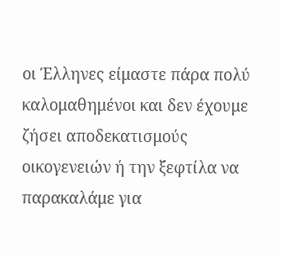οι Έλληνες είμαστε πάρα πολύ καλομαθημένοι και δεν έχουμε ζήσει αποδεκατισμούς οικογενειών ή την ξεφτίλα να παρακαλάμε για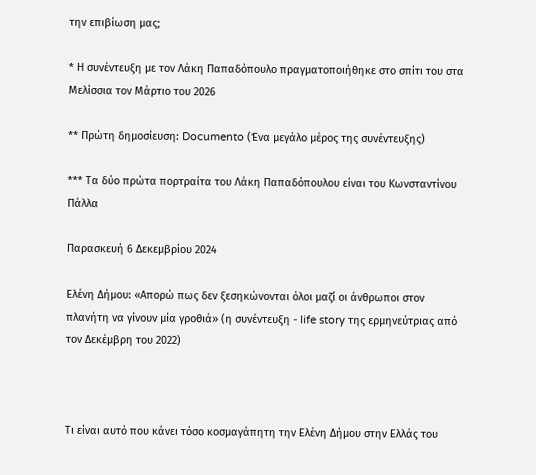την επιβίωση μας;

* Η συνέντευξη με τον Λάκη Παπαδόπουλο πραγματοποιήθηκε στο σπίτι του στα Μελίσσια τον Μάρτιο του 2026

** Πρώτη δημοσίευση: Documento (Ένα μεγάλο μέρος της συνέντευξης)

*** Τα δύο πρώτα πορτραίτα του Λάκη Παπαδόπουλου είναι του Κωνσταντίνου Πάλλα

Παρασκευή 6 Δεκεμβρίου 2024

Ελένη Δήμου: «Απορώ πως δεν ξεσηκώνονται όλοι μαζί οι άνθρωποι στον πλανήτη να γίνουν μία γροθιά» (η συνέντευξη - life story της ερμηνεύτριας από τον Δεκέμβρη του 2022)



Τι είναι αυτό που κάνει τόσο κοσμαγάπητη την Ελένη Δήμου στην Ελλάς του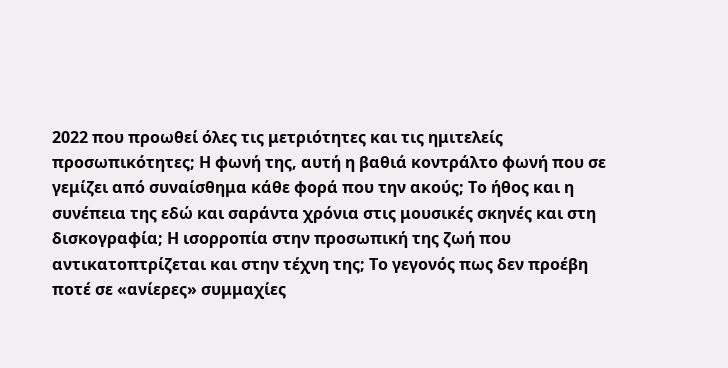2022 που προωθεί όλες τις μετριότητες και τις ημιτελείς προσωπικότητες; Η φωνή της, αυτή η βαθιά κοντράλτο φωνή που σε γεμίζει από συναίσθημα κάθε φορά που την ακούς; Το ήθος και η συνέπεια της εδώ και σαράντα χρόνια στις μουσικές σκηνές και στη δισκογραφία; Η ισορροπία στην προσωπική της ζωή που αντικατοπτρίζεται και στην τέχνη της; Το γεγονός πως δεν προέβη ποτέ σε «ανίερες» συμμαχίες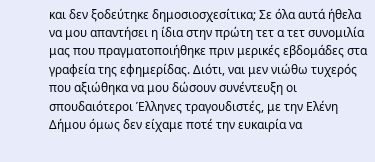και δεν ξοδεύτηκε δημοσιοσχεσίτικα; Σε όλα αυτά ήθελα να μου απαντήσει η ίδια στην πρώτη τετ α τετ συνομιλία μας που πραγματοποιήθηκε πριν μερικές εβδομάδες στα γραφεία της εφημερίδας. Διότι, ναι μεν νιώθω τυχερός που αξιώθηκα να μου δώσουν συνέντευξη οι σπουδαιότεροι Έλληνες τραγουδιστές, με την Ελένη Δήμου όμως δεν είχαμε ποτέ την ευκαιρία να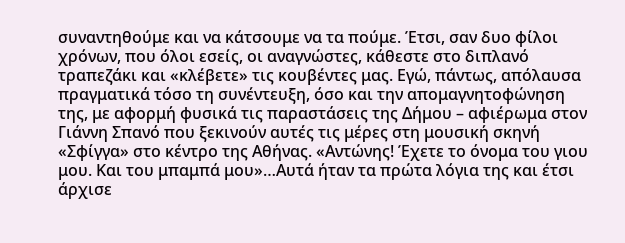συναντηθούμε και να κάτσουμε να τα πούμε. Έτσι, σαν δυο φίλοι χρόνων, που όλοι εσείς, οι αναγνώστες, κάθεστε στο διπλανό τραπεζάκι και «κλέβετε» τις κουβέντες μας. Εγώ, πάντως, απόλαυσα πραγματικά τόσο τη συνέντευξη, όσο και την απομαγνητοφώνηση της, με αφορμή φυσικά τις παραστάσεις της Δήμου – αφιέρωμα στον Γιάννη Σπανό που ξεκινούν αυτές τις μέρες στη μουσική σκηνή «Σφίγγα» στο κέντρο της Αθήνας. «Αντώνης! Έχετε το όνομα του γιου μου. Και του μπαμπά μου»…Αυτά ήταν τα πρώτα λόγια της και έτσι άρχισε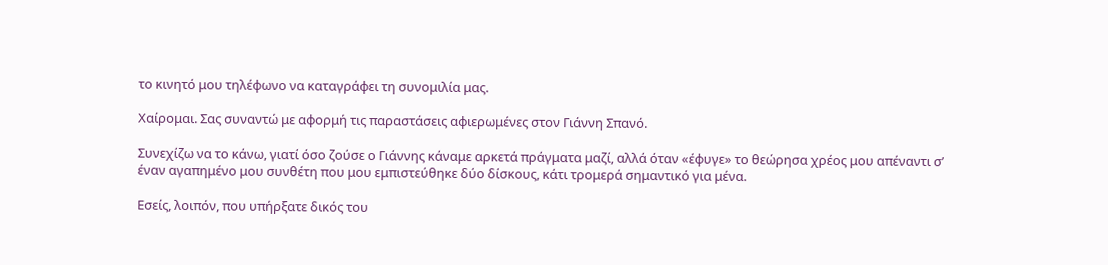το κινητό μου τηλέφωνο να καταγράφει τη συνομιλία μας.

Χαίρομαι. Σας συναντώ με αφορμή τις παραστάσεις αφιερωμένες στον Γιάννη Σπανό.

Συνεχίζω να το κάνω, γιατί όσο ζούσε ο Γιάννης κάναμε αρκετά πράγματα μαζί, αλλά όταν «έφυγε» το θεώρησα χρέος μου απέναντι σ’ έναν αγαπημένο μου συνθέτη που μου εμπιστεύθηκε δύο δίσκους, κάτι τρομερά σημαντικό για μένα.

Εσείς, λοιπόν, που υπήρξατε δικός του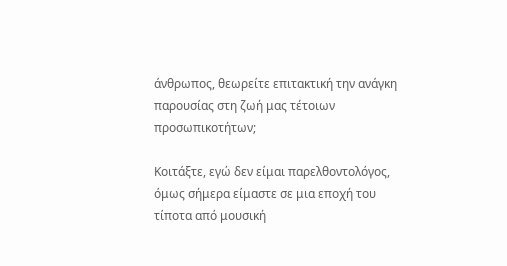άνθρωπος, θεωρείτε επιτακτική την ανάγκη παρουσίας στη ζωή μας τέτοιων προσωπικοτήτων;

Κοιτάξτε, εγώ δεν είμαι παρελθοντολόγος, όμως σήμερα είμαστε σε μια εποχή του τίποτα από μουσική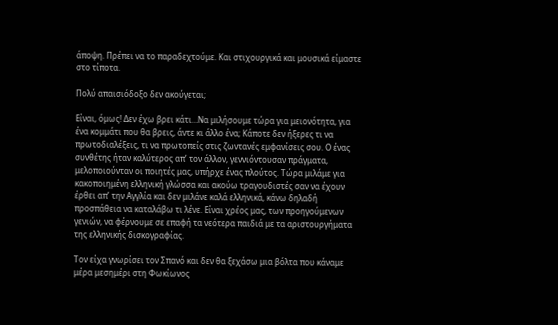άποψη. Πρέπει να το παραδεχτούμε. Και στιχουργικά και μουσικά είμαστε στο τίποτα.

Πολύ απαισιόδοξο δεν ακούγεται;

Είναι, όμως! Δεν έχω βρει κάτι…Να μιλήσουμε τώρα για μειονότητα, για ένα κομμάτι που θα βρεις, άντε κι άλλο ένα; Κάποτε δεν ήξερες τι να πρωτοδιαλέξεις, τι να πρωτοπείς στις ζωντανές εμφανίσεις σου. Ο ένας συνθέτης ήταν καλύτερος απ’ τον άλλον, γεννιόντουσαν πράγματα, μελοποιούνταν οι ποιητές μας, υπήρχε ένας πλούτος. Τώρα μιλάμε για κακοποιημένη ελληνική γλώσσα και ακούω τραγουδιστές σαν να έχουν έρθει απ’ την Αγγλία και δεν μιλάνε καλά ελληνικά, κάνω δηλαδή προσπάθεια να καταλάβω τι λένε. Είναι χρέος μας, των προηγούμενων γενιών, να φέρνουμε σε επαφή τα νεότερα παιδιά με τα αριστουργήματα της ελληνικής δισκογραφίας.

Τον είχα γνωρίσει τον Σπανό και δεν θα ξεχάσω μια βόλτα που κάναμε μέρα μεσημέρι στη Φωκίωνος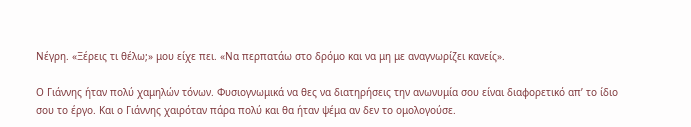Νέγρη. «Ξέρεις τι θέλω;» μου είχε πει. «Να περπατάω στο δρόμο και να μη με αναγνωρίζει κανείς».

Ο Γιάννης ήταν πολύ χαμηλών τόνων. Φυσιογνωμικά να θες να διατηρήσεις την ανωνυμία σου είναι διαφορετικό απ’ το ίδιο σου το έργο. Και ο Γιάννης χαιρόταν πάρα πολύ και θα ήταν ψέμα αν δεν το ομολογούσε.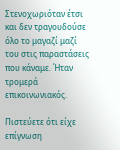Στενοχωριόταν έτσι και δεν τραγουδούσε όλο το μαγαζί μαζί του στις παραστάσεις που κάναμε. Ήταν τρομερά επικοινωνιακός.

Πιστεύετε ότι είχε επίγνωση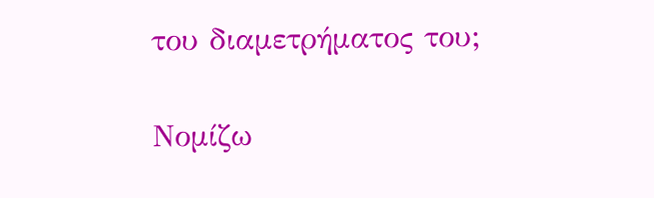του διαμετρήματος του;

Νομίζω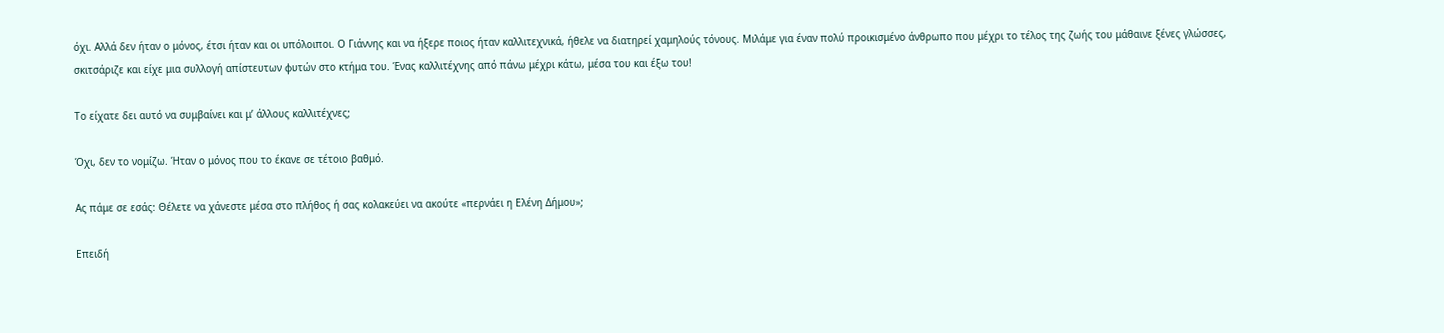όχι. Αλλά δεν ήταν ο μόνος, έτσι ήταν και οι υπόλοιποι. Ο Γιάννης και να ήξερε ποιος ήταν καλλιτεχνικά, ήθελε να διατηρεί χαμηλούς τόνους. Μιλάμε για έναν πολύ προικισμένο άνθρωπο που μέχρι το τέλος της ζωής του μάθαινε ξένες γλώσσες, σκιτσάριζε και είχε μια συλλογή απίστευτων φυτών στο κτήμα του. Ένας καλλιτέχνης από πάνω μέχρι κάτω, μέσα του και έξω του!

Το είχατε δει αυτό να συμβαίνει και μ’ άλλους καλλιτέχνες;

Όχι, δεν το νομίζω. Ήταν ο μόνος που το έκανε σε τέτοιο βαθμό.

Ας πάμε σε εσάς: Θέλετε να χάνεστε μέσα στο πλήθος ή σας κολακεύει να ακούτε «περνάει η Ελένη Δήμου»;

Επειδή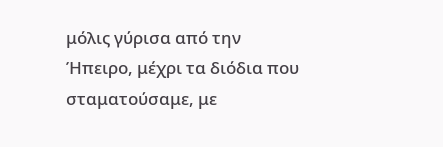μόλις γύρισα από την Ήπειρο, μέχρι τα διόδια που σταματούσαμε, με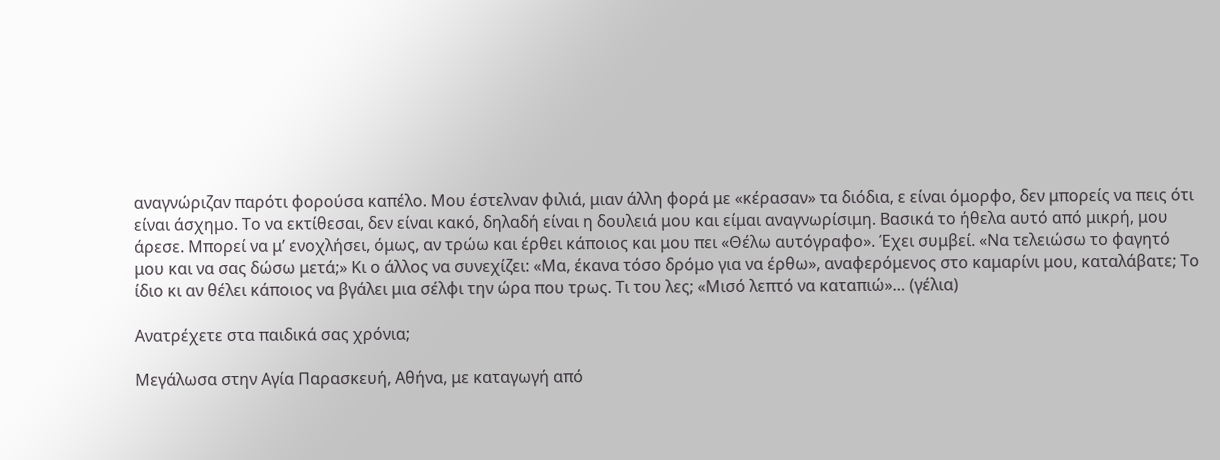αναγνώριζαν παρότι φορούσα καπέλο. Μου έστελναν φιλιά, μιαν άλλη φορά με «κέρασαν» τα διόδια, ε είναι όμορφο, δεν μπορείς να πεις ότι είναι άσχημο. Το να εκτίθεσαι, δεν είναι κακό, δηλαδή είναι η δουλειά μου και είμαι αναγνωρίσιμη. Βασικά το ήθελα αυτό από μικρή, μου άρεσε. Μπορεί να μ’ ενοχλήσει, όμως, αν τρώω και έρθει κάποιος και μου πει «Θέλω αυτόγραφο». Έχει συμβεί. «Να τελειώσω το φαγητό μου και να σας δώσω μετά;» Κι ο άλλος να συνεχίζει: «Μα, έκανα τόσο δρόμο για να έρθω», αναφερόμενος στο καμαρίνι μου, καταλάβατε; Το ίδιο κι αν θέλει κάποιος να βγάλει μια σέλφι την ώρα που τρως. Τι του λες; «Μισό λεπτό να καταπιώ»… (γέλια)

Ανατρέχετε στα παιδικά σας χρόνια;

Μεγάλωσα στην Αγία Παρασκευή, Αθήνα, με καταγωγή από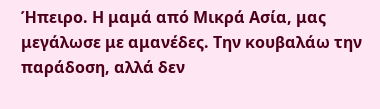Ήπειρο. Η μαμά από Μικρά Ασία, μας μεγάλωσε με αμανέδες. Την κουβαλάω την παράδοση, αλλά δεν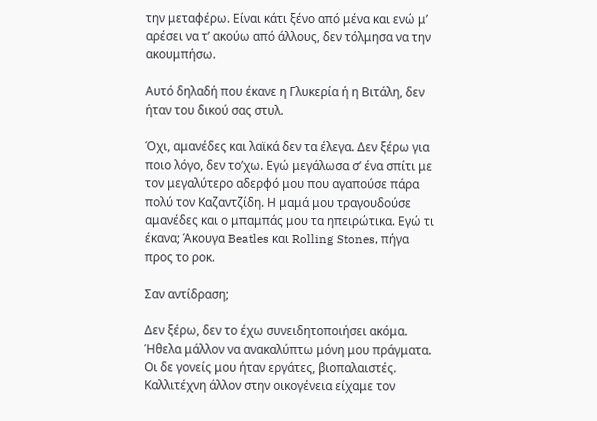την μεταφέρω. Είναι κάτι ξένο από μένα και ενώ μ’ αρέσει να τ’ ακούω από άλλους, δεν τόλμησα να την ακουμπήσω.

Αυτό δηλαδή που έκανε η Γλυκερία ή η Βιτάλη, δεν ήταν του δικού σας στυλ.

Όχι, αμανέδες και λαϊκά δεν τα έλεγα. Δεν ξέρω για ποιο λόγο, δεν το’χω. Εγώ μεγάλωσα σ’ ένα σπίτι με τον μεγαλύτερο αδερφό μου που αγαπούσε πάρα πολύ τον Καζαντζίδη. Η μαμά μου τραγουδούσε αμανέδες και ο μπαμπάς μου τα ηπειρώτικα. Εγώ τι έκανα; Άκουγα Beatles και Rolling Stones, πήγα προς το ροκ.

Σαν αντίδραση;

Δεν ξέρω, δεν το έχω συνειδητοποιήσει ακόμα. Ήθελα μάλλον να ανακαλύπτω μόνη μου πράγματα. Οι δε γονείς μου ήταν εργάτες, βιοπαλαιστές. Καλλιτέχνη άλλον στην οικογένεια είχαμε τον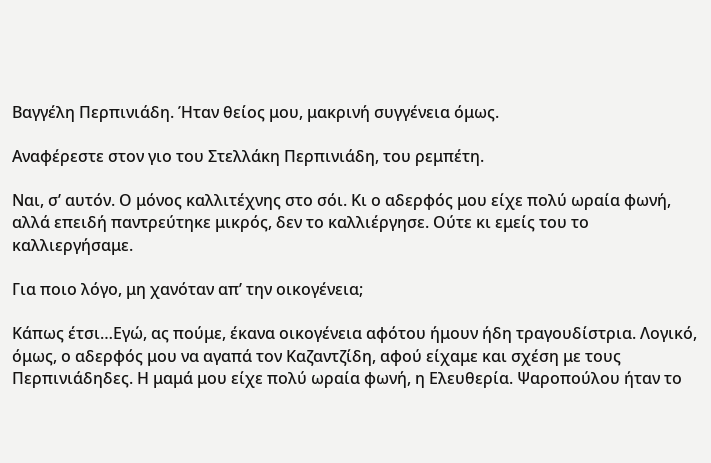Βαγγέλη Περπινιάδη. Ήταν θείος μου, μακρινή συγγένεια όμως.

Αναφέρεστε στον γιο του Στελλάκη Περπινιάδη, του ρεμπέτη.

Ναι, σ’ αυτόν. Ο μόνος καλλιτέχνης στο σόι. Κι ο αδερφός μου είχε πολύ ωραία φωνή, αλλά επειδή παντρεύτηκε μικρός, δεν το καλλιέργησε. Ούτε κι εμείς του το καλλιεργήσαμε.

Για ποιο λόγο, μη χανόταν απ’ την οικογένεια;

Κάπως έτσι…Εγώ, ας πούμε, έκανα οικογένεια αφότου ήμουν ήδη τραγουδίστρια. Λογικό, όμως, ο αδερφός μου να αγαπά τον Καζαντζίδη, αφού είχαμε και σχέση με τους Περπινιάδηδες. Η μαμά μου είχε πολύ ωραία φωνή, η Ελευθερία. Ψαροπούλου ήταν το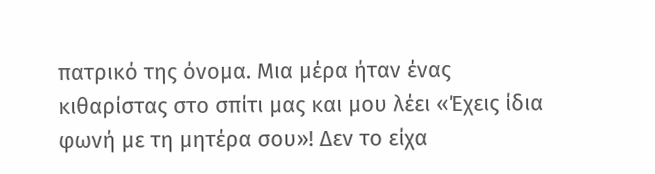πατρικό της όνομα. Μια μέρα ήταν ένας κιθαρίστας στο σπίτι μας και μου λέει «Έχεις ίδια φωνή με τη μητέρα σου»! Δεν το είχα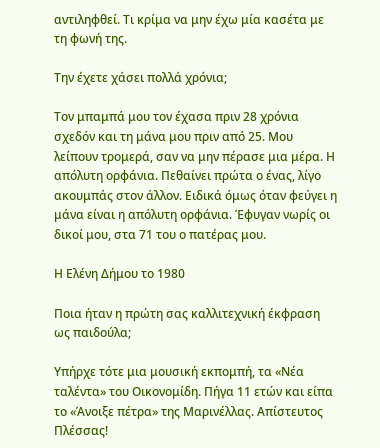αντιληφθεί. Τι κρίμα να μην έχω μία κασέτα με τη φωνή της.

Την έχετε χάσει πολλά χρόνια;

Τον μπαμπά μου τον έχασα πριν 28 χρόνια σχεδόν και τη μάνα μου πριν από 25. Μου λείπουν τρομερά, σαν να μην πέρασε μια μέρα. Η απόλυτη ορφάνια. Πεθαίνει πρώτα ο ένας, λίγο ακουμπάς στον άλλον. Ειδικά όμως όταν φεύγει η μάνα είναι η απόλυτη ορφάνια. Έφυγαν νωρίς οι δικοί μου, στα 71 του ο πατέρας μου.

Η Ελένη Δήμου το 1980

Ποια ήταν η πρώτη σας καλλιτεχνική έκφραση ως παιδούλα;

Υπήρχε τότε μια μουσική εκπομπή, τα «Νέα ταλέντα» του Οικονομίδη. Πήγα 11 ετών και είπα το «Άνοιξε πέτρα» της Μαρινέλλας. Απίστευτος Πλέσσας!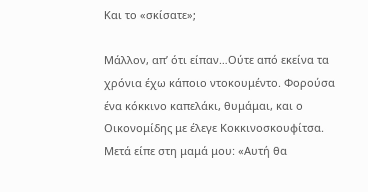Και το «σκίσατε»;

Μάλλον, απ’ ότι είπαν…Ούτε από εκείνα τα χρόνια έχω κάποιο ντοκουμέντο. Φορούσα ένα κόκκινο καπελάκι, θυμάμαι, και ο Οικονομίδης με έλεγε Κοκκινοσκουφίτσα. Μετά είπε στη μαμά μου: «Αυτή θα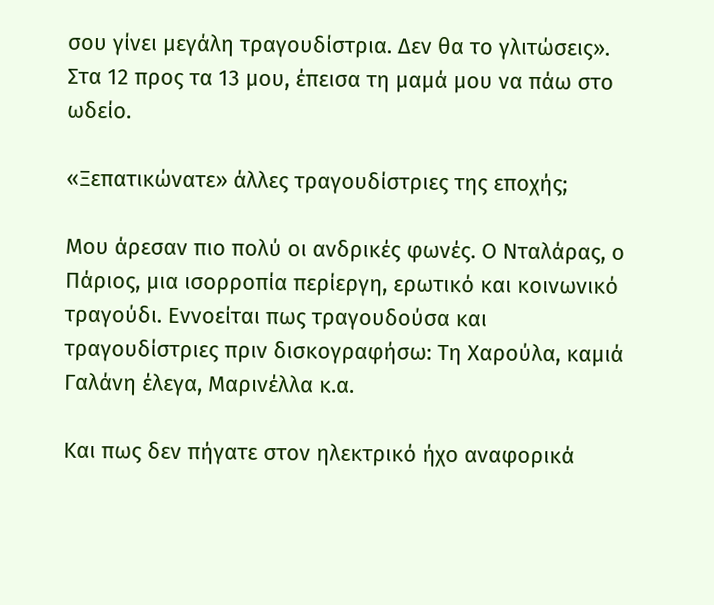σου γίνει μεγάλη τραγουδίστρια. Δεν θα το γλιτώσεις». Στα 12 προς τα 13 μου, έπεισα τη μαμά μου να πάω στο ωδείο.

«Ξεπατικώνατε» άλλες τραγουδίστριες της εποχής;

Μου άρεσαν πιο πολύ οι ανδρικές φωνές. Ο Νταλάρας, ο Πάριος, μια ισορροπία περίεργη, ερωτικό και κοινωνικό τραγούδι. Εννοείται πως τραγουδούσα και τραγουδίστριες πριν δισκογραφήσω: Τη Χαρούλα, καμιά Γαλάνη έλεγα, Μαρινέλλα κ.α.

Και πως δεν πήγατε στον ηλεκτρικό ήχο αναφορικά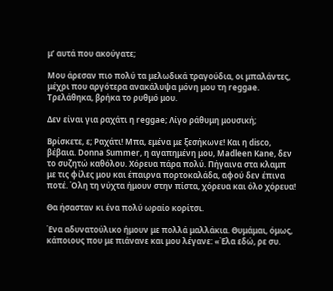μ’ αυτά που ακούγατε;

Μου άρεσαν πιο πολύ τα μελωδικά τραγούδια, οι μπαλάντες, μέχρι που αργότερα ανακάλυψα μόνη μου τη reggae. Τρελάθηκα, βρήκα το ρυθμό μου.

Δεν είναι για ραχάτι η reggae; Λίγο ράθυμη μουσική;

Βρίσκετε, ε; Ραχάτι! Μπα, εμένα με ξεσήκωνε! Και η disco, βέβαια. Donna Summer, η αγαπημένη μου, Madleen Kane, δεν το συζητώ καθόλου. Χόρευα πάρα πολύ. Πήγαινα στα κλαμπ με τις φίλες μου και έπαιρνα πορτοκαλάδα, αφού δεν έπινα ποτέ. Όλη τη νύχτα ήμουν στην πίστα, χόρευα και όλο χόρευα!

Θα ήσασταν κι ένα πολύ ωραίο κορίτσι.

Ένα αδυνατούλικο ήμουν με πολλά μαλλάκια. Θυμάμαι, όμως, κάποιους που με πιάνανε και μου λέγανε: «Έλα εδώ, ρε συ.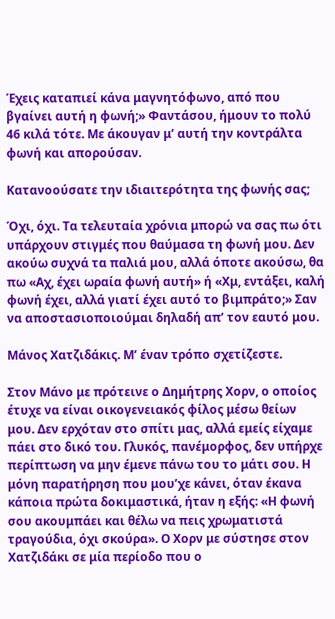Έχεις καταπιεί κάνα μαγνητόφωνο, από που βγαίνει αυτή η φωνή;» Φαντάσου, ήμουν το πολύ 46 κιλά τότε. Με άκουγαν μ’ αυτή την κοντράλτα φωνή και απορούσαν.

Κατανοούσατε την ιδιαιτερότητα της φωνής σας;

Όχι, όχι. Τα τελευταία χρόνια μπορώ να σας πω ότι υπάρχουν στιγμές που θαύμασα τη φωνή μου. Δεν ακούω συχνά τα παλιά μου, αλλά όποτε ακούσω, θα πω «Αχ, έχει ωραία φωνή αυτή» ή «Χμ, εντάξει, καλή φωνή έχει, αλλά γιατί έχει αυτό το βιμπράτο;» Σαν να αποστασιοποιούμαι δηλαδή απ’ τον εαυτό μου.

Μάνος Χατζιδάκις. Μ’ έναν τρόπο σχετίζεστε.

Στον Μάνο με πρότεινε ο Δημήτρης Χορν, ο οποίος έτυχε να είναι οικογενειακός φίλος μέσω θείων μου. Δεν ερχόταν στο σπίτι μας, αλλά εμείς είχαμε πάει στο δικό του. Γλυκός, πανέμορφος, δεν υπήρχε περίπτωση να μην έμενε πάνω του το μάτι σου. Η μόνη παρατήρηση που μου’χε κάνει, όταν έκανα κάποια πρώτα δοκιμαστικά, ήταν η εξής: «Η φωνή σου ακουμπάει και θέλω να πεις χρωματιστά τραγούδια, όχι σκούρα». Ο Χορν με σύστησε στον Χατζιδάκι σε μία περίοδο που ο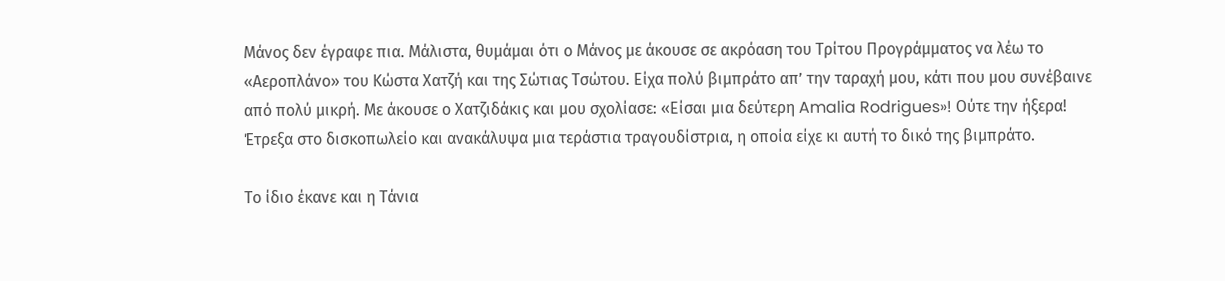Μάνος δεν έγραφε πια. Μάλιστα, θυμάμαι ότι ο Μάνος με άκουσε σε ακρόαση του Τρίτου Προγράμματος να λέω το «Αεροπλάνο» του Κώστα Χατζή και της Σώτιας Τσώτου. Είχα πολύ βιμπράτο απ’ την ταραχή μου, κάτι που μου συνέβαινε από πολύ μικρή. Με άκουσε ο Χατζιδάκις και μου σχολίασε: «Είσαι μια δεύτερη Amalia Rodrigues»! Ούτε την ήξερα! Έτρεξα στο δισκοπωλείο και ανακάλυψα μια τεράστια τραγουδίστρια, η οποία είχε κι αυτή το δικό της βιμπράτο.

Το ίδιο έκανε και η Τάνια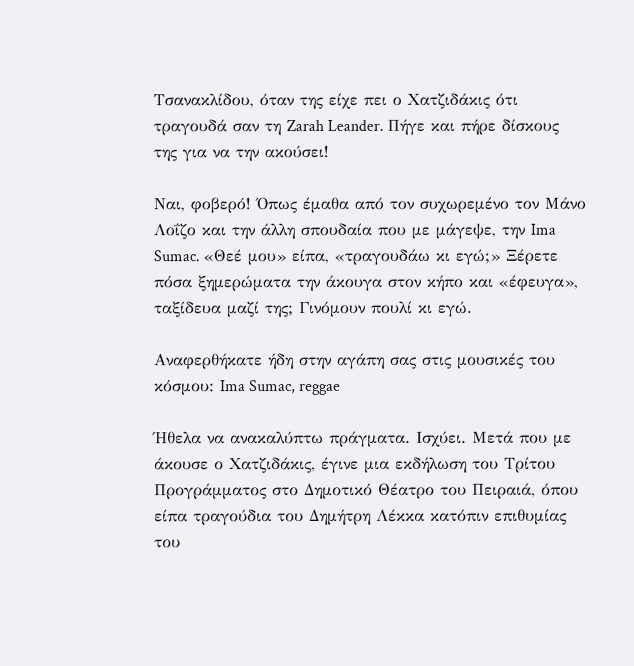Τσανακλίδου, όταν της είχε πει ο Χατζιδάκις ότι τραγουδά σαν τη Zarah Leander. Πήγε και πήρε δίσκους της για να την ακούσει!

Ναι, φοβερό! Όπως έμαθα από τον συχωρεμένο τον Μάνο Λοΐζο και την άλλη σπουδαία που με μάγεψε, την Ima Sumac. «Θεέ μου» είπα, «τραγουδάω κι εγώ;» Ξέρετε πόσα ξημερώματα την άκουγα στον κήπο και «έφευγα», ταξίδευα μαζί της; Γινόμουν πουλί κι εγώ.

Αναφερθήκατε ήδη στην αγάπη σας στις μουσικές του κόσμου: Ima Sumac, reggae

Ήθελα να ανακαλύπτω πράγματα. Ισχύει. Μετά που με άκουσε ο Χατζιδάκις, έγινε μια εκδήλωση του Τρίτου Προγράμματος στο Δημοτικό Θέατρο του Πειραιά, όπου είπα τραγούδια του Δημήτρη Λέκκα κατόπιν επιθυμίας του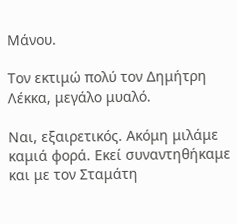Μάνου.

Τον εκτιμώ πολύ τον Δημήτρη Λέκκα, μεγάλο μυαλό.

Ναι, εξαιρετικός. Ακόμη μιλάμε καμιά φορά. Εκεί συναντηθήκαμε και με τον Σταμάτη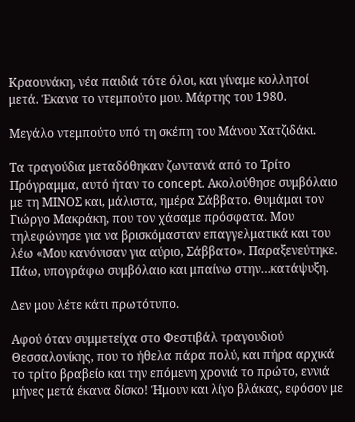Κραουνάκη, νέα παιδιά τότε όλοι, και γίναμε κολλητοί μετά. Έκανα το ντεμπούτο μου. Μάρτης του 1980.

Μεγάλο ντεμπούτο υπό τη σκέπη του Μάνου Χατζιδάκι.

Τα τραγούδια μεταδόθηκαν ζωντανά από το Τρίτο Πρόγραμμα, αυτό ήταν το concept. Ακολούθησε συμβόλαιο με τη ΜΙΝΟΣ και, μάλιστα, ημέρα Σάββατο. Θυμάμαι τον Γιώργο Μακράκη, που τον χάσαμε πρόσφατα. Μου τηλεφώνησε για να βρισκόμασταν επαγγελματικά και του λέω «Μου κανόνισαν για αύριο, Σάββατο». Παραξενεύτηκε. Πάω, υπογράφω συμβόλαιο και μπαίνω στην…κατάψυξη.

Δεν μου λέτε κάτι πρωτότυπο.

Αφού όταν συμμετείχα στο Φεστιβάλ τραγουδιού Θεσσαλονίκης, που το ήθελα πάρα πολύ, και πήρα αρχικά το τρίτο βραβείο και την επόμενη χρονιά το πρώτο, εννιά μήνες μετά έκανα δίσκο! Ήμουν και λίγο βλάκας, εφόσον με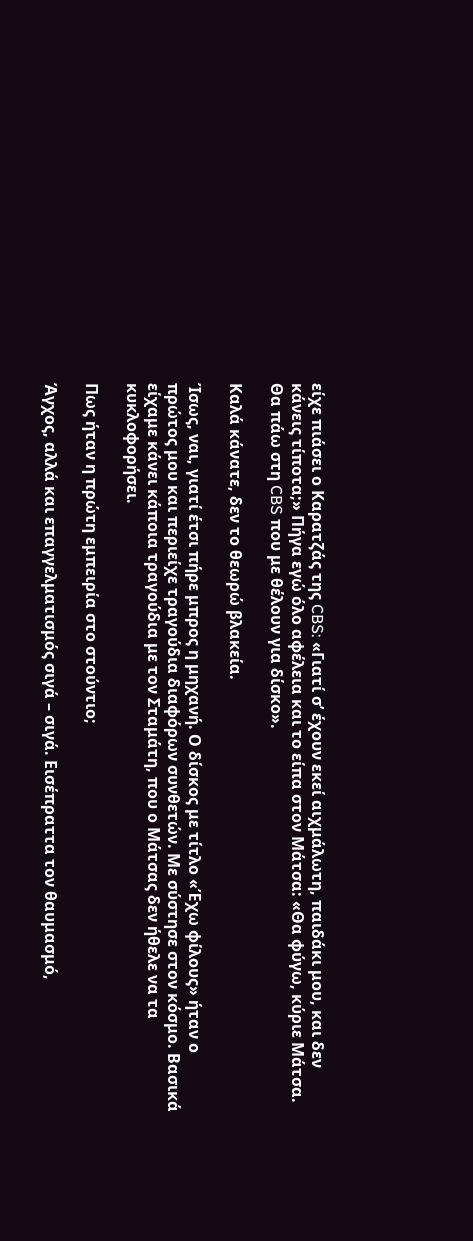είχε πιάσει ο Καρατζάς της CBS: «Γιατί σ’ έχουν εκεί αιχμάλωτη, παιδάκι μου, και δεν κάνεις τίποτα;» Πήγα εγώ όλο αφέλεια και το είπα στον Μάτσα: «Θα φύγω, κύριε Μάτσα. Θα πάω στη CBS που με θέλουν για δίσκο».

Καλά κάνατε, δεν το θεωρώ βλακεία.

Ίσως, ναι, γιατί έτσι πήρε μπρος η μηχανή. Ο δίσκος με τίτλο «Έχω φίλους» ήταν ο πρώτος μου και περιείχε τραγούδια διαφόρων συνθετών. Με σύστησε στον κόσμο. Βασικά είχαμε κάνει κάποια τραγούδια με τον Σταμάτη, που ο Μάτσας δεν ήθελε να τα κυκλοφορήσει.

Πως ήταν η πρώτη εμπειρία στο στούντιο;

Άγχος, αλλά και επαγγελματισμός σιγά – σιγά. Εισέπραττα τον θαυμασμό,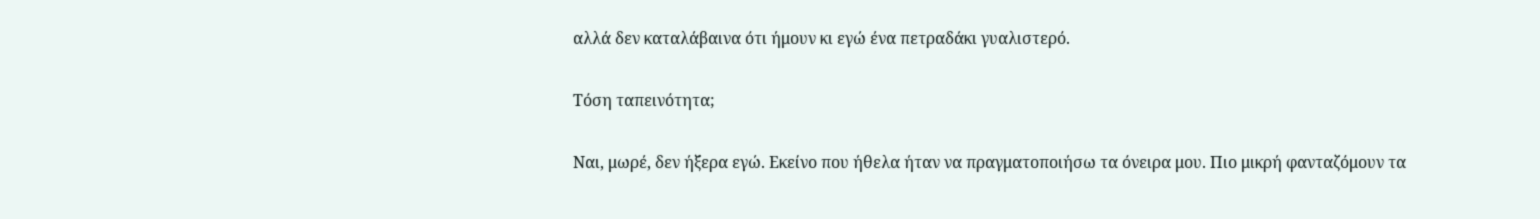αλλά δεν καταλάβαινα ότι ήμουν κι εγώ ένα πετραδάκι γυαλιστερό.

Τόση ταπεινότητα;

Ναι, μωρέ, δεν ήξερα εγώ. Εκείνο που ήθελα ήταν να πραγματοποιήσω τα όνειρα μου. Πιο μικρή φανταζόμουν τα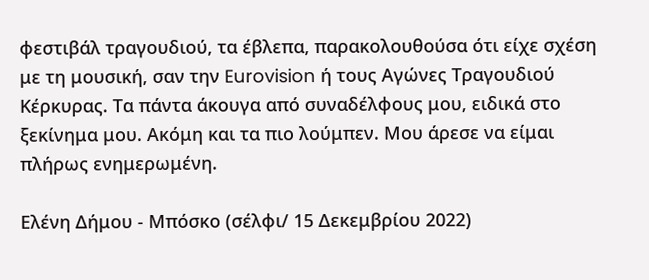φεστιβάλ τραγουδιού, τα έβλεπα, παρακολουθούσα ότι είχε σχέση με τη μουσική, σαν την Eurovision ή τους Αγώνες Τραγουδιού Κέρκυρας. Τα πάντα άκουγα από συναδέλφους μου, ειδικά στο ξεκίνημα μου. Ακόμη και τα πιο λούμπεν. Μου άρεσε να είμαι πλήρως ενημερωμένη.

Ελένη Δήμου - Μπόσκο (σέλφι/ 15 Δεκεμβρίου 2022)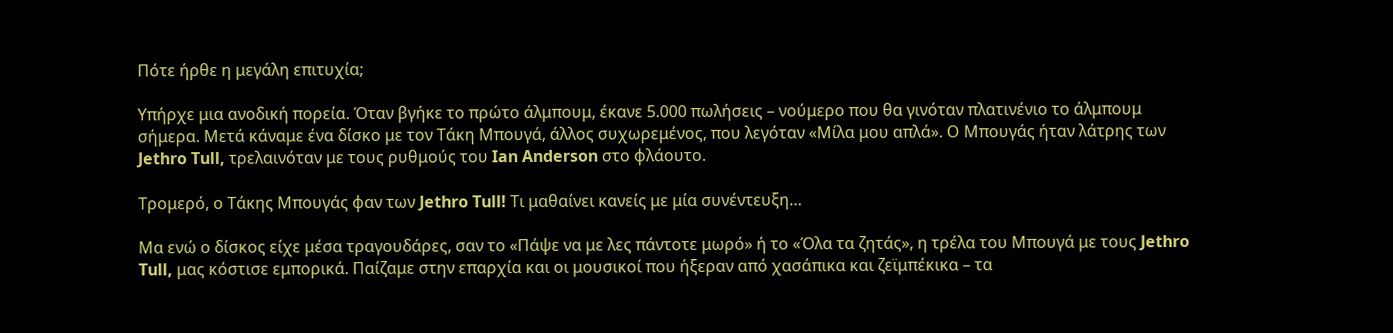Πότε ήρθε η μεγάλη επιτυχία;

Υπήρχε μια ανοδική πορεία. Όταν βγήκε το πρώτο άλμπουμ, έκανε 5.000 πωλήσεις – νούμερο που θα γινόταν πλατινένιο το άλμπουμ σήμερα. Μετά κάναμε ένα δίσκο με τον Τάκη Μπουγά, άλλος συχωρεμένος, που λεγόταν «Μίλα μου απλά». Ο Μπουγάς ήταν λάτρης των Jethro Tull, τρελαινόταν με τους ρυθμούς του Ian Anderson στο φλάουτο.

Τρομερό, ο Τάκης Μπουγάς φαν των Jethro Tull! Τι μαθαίνει κανείς με μία συνέντευξη…

Μα ενώ ο δίσκος είχε μέσα τραγουδάρες, σαν το «Πάψε να με λες πάντοτε μωρό» ή το «Όλα τα ζητάς», η τρέλα του Μπουγά με τους Jethro Tull, μας κόστισε εμπορικά. Παίζαμε στην επαρχία και οι μουσικοί που ήξεραν από χασάπικα και ζεϊμπέκικα – τα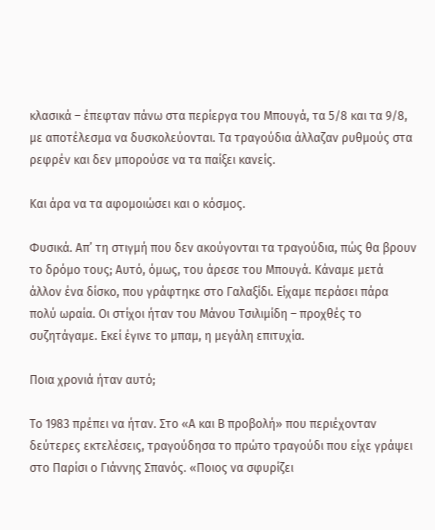κλασικά – έπεφταν πάνω στα περίεργα του Μπουγά, τα 5/8 και τα 9/8, με αποτέλεσμα να δυσκολεύονται. Τα τραγούδια άλλαζαν ρυθμούς στα ρεφρέν και δεν μπορούσε να τα παίξει κανείς.

Και άρα να τα αφομοιώσει και ο κόσμος.

Φυσικά. Απ’ τη στιγμή που δεν ακούγονται τα τραγούδια, πώς θα βρουν το δρόμο τους; Αυτό, όμως, του άρεσε του Μπουγά. Κάναμε μετά άλλον ένα δίσκο, που γράφτηκε στο Γαλαξίδι. Είχαμε περάσει πάρα πολύ ωραία. Οι στίχοι ήταν του Μάνου Τσιλιμίδη – προχθές το συζητάγαμε. Εκεί έγινε το μπαμ, η μεγάλη επιτυχία.

Ποια χρονιά ήταν αυτό;

Το 1983 πρέπει να ήταν. Στο «Α και Β προβολή» που περιέχονταν δεύτερες εκτελέσεις, τραγούδησα το πρώτο τραγούδι που είχε γράψει στο Παρίσι ο Γιάννης Σπανός. «Ποιος να σφυρίζει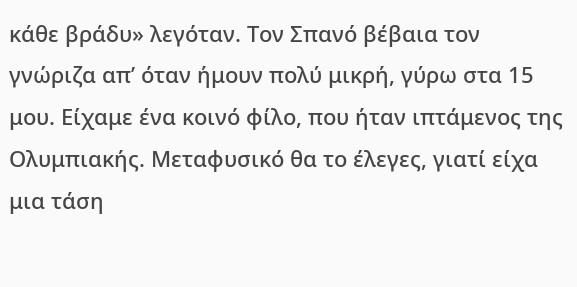κάθε βράδυ» λεγόταν. Τον Σπανό βέβαια τον γνώριζα απ’ όταν ήμουν πολύ μικρή, γύρω στα 15 μου. Είχαμε ένα κοινό φίλο, που ήταν ιπτάμενος της Ολυμπιακής. Μεταφυσικό θα το έλεγες, γιατί είχα μια τάση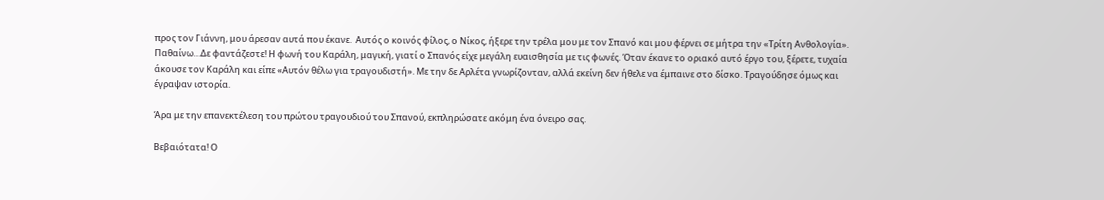προς τον Γιάννη, μου άρεσαν αυτά που έκανε.  Αυτός ο κοινός φίλος, ο Νίκος, ήξερε την τρέλα μου με τον Σπανό και μου φέρνει σε μήτρα την «Τρίτη Ανθολογία». Παθαίνω…Δε φαντάζεστε! Η φωνή του Καράλη, μαγική, γιατί ο Σπανός είχε μεγάλη ευαισθησία με τις φωνές. Όταν έκανε το οριακό αυτό έργο του, ξέρετε, τυχαία άκουσε τον Καράλη και είπε «Αυτόν θέλω για τραγουδιστή». Με την δε Αρλέτα γνωρίζονταν, αλλά εκείνη δεν ήθελε να έμπαινε στο δίσκο. Τραγούδησε όμως και έγραψαν ιστορία.

Άρα με την επανεκτέλεση του πρώτου τραγουδιού του Σπανού, εκπληρώσατε ακόμη ένα όνειρο σας.

Βεβαιότατα! Ο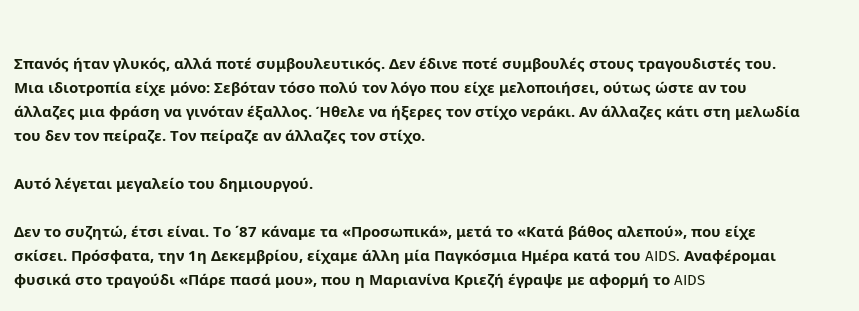Σπανός ήταν γλυκός, αλλά ποτέ συμβουλευτικός. Δεν έδινε ποτέ συμβουλές στους τραγουδιστές του. Μια ιδιοτροπία είχε μόνο: Σεβόταν τόσο πολύ τον λόγο που είχε μελοποιήσει, ούτως ώστε αν του άλλαζες μια φράση να γινόταν έξαλλος. Ήθελε να ήξερες τον στίχο νεράκι. Αν άλλαζες κάτι στη μελωδία του δεν τον πείραζε. Τον πείραζε αν άλλαζες τον στίχο.

Αυτό λέγεται μεγαλείο του δημιουργού.

Δεν το συζητώ, έτσι είναι. Το ΄87 κάναμε τα «Προσωπικά», μετά το «Κατά βάθος αλεπού», που είχε σκίσει. Πρόσφατα, την 1η Δεκεμβρίου, είχαμε άλλη μία Παγκόσμια Ημέρα κατά του AIDS. Αναφέρομαι φυσικά στο τραγούδι «Πάρε πασά μου», που η Μαριανίνα Κριεζή έγραψε με αφορμή το AIDS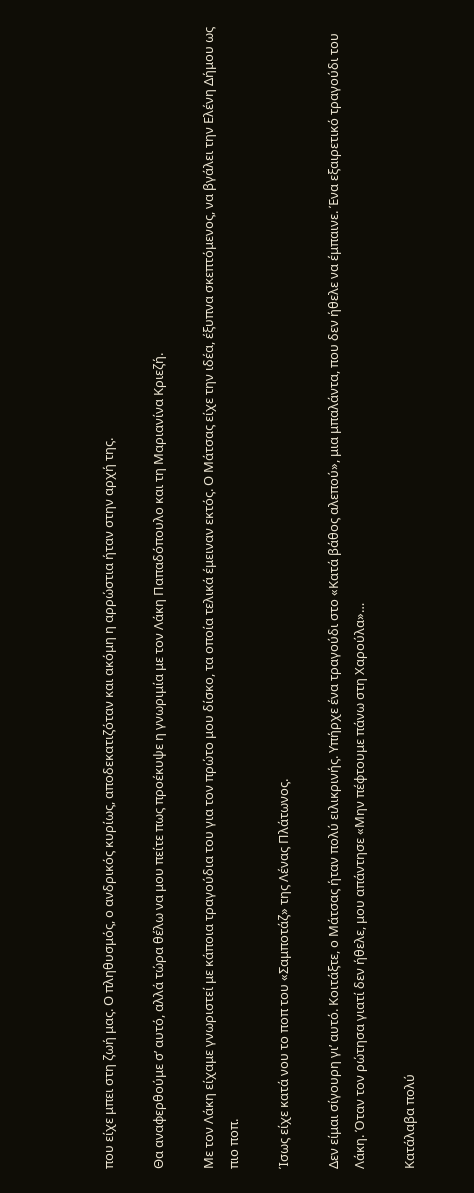που είχε μπει στη ζωή μας. Ο πληθυσμός, ο ανδρικός κυρίως, αποδεκατιζόταν και ακόμη η αρρώστια ήταν στην αρχή της.

Θα αναφερθούμε σ’ αυτό, αλλά τώρα θέλω να μου πείτε πως προέκυψε η γνωριμία με τον Λάκη Παπαδόπουλο και τη Μαριανίνα Κριεζή.

Με τον Λάκη είχαμε γνωριστεί με κάποια τραγούδια του για τον πρώτο μου δίσκο, τα οποία τελικά έμειναν εκτός. Ο Μάτσας είχε την ιδέα, έξυπνα σκεπτόμενος, να βγάλει την Ελένη Δήμου ως πιο ποπ.

Ίσως είχε κατά νου το ποπ του «Σαμποτάζ» της Λένας Πλάτωνος.

Δεν είμαι σίγουρη γι’ αυτό. Κοιτάξτε, ο Μάτσας ήταν πολύ ειλικρινής. Υπήρχε ένα τραγούδι στο «Κατά βάθος αλεπού», μια μπαλάντα, που δεν ήθελε να έμπαινε. Ένα εξαιρετικό τραγούδι του Λάκη. Όταν τον ρώτησα γιατί δεν ήθελε, μου απάντησε «Μην πέφτουμε πάνω στη Χαρούλα»…

Κατάλαβα πολύ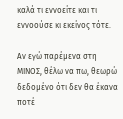καλά τι εννοείτε και τι εννοούσε κι εκείνος τότε.

Αν εγώ παρέμενα στη ΜΙΝΟΣ, θέλω να πω, θεωρώ δεδομένο ότι δεν θα έκανα ποτέ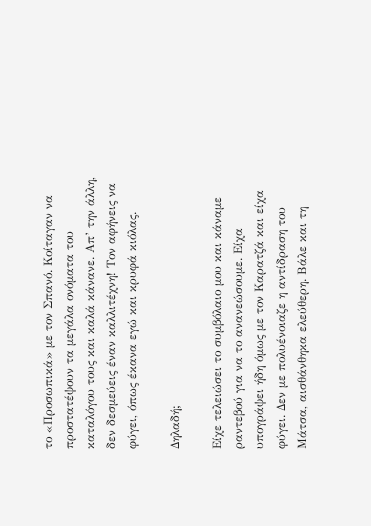το «Προσωπικά» με τον Σπανό. Κοίταγαν να προστατέψουν τα μεγάλα ονόματα του καταλόγου τους και καλά κάνανε. Απ’ την άλλη, δεν δεσμεύεις έναν καλλιτέχνη! Τον αφήνεις να φύγει, όπως έκανα εγώ και κρυφά κιόλας.

Δηλαδή;

Είχε τελειώσει το συμβόλαιο μου και κάναμε ραντεβού για να το ανανεώσουμε. Είχα υπογράψει ήδη όμως με τον Καρατζά και είχα φύγει. Δεν με πολυένοιαζε η αντίδραση του Μάτσα, αισθάνθηκα ελεύθερη. Βάλε και τη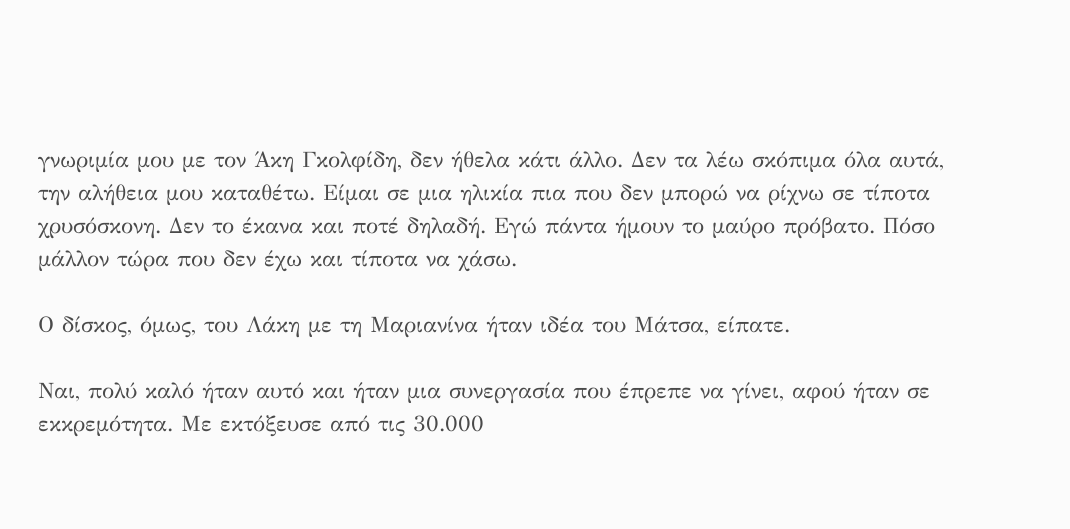γνωριμία μου με τον Άκη Γκολφίδη, δεν ήθελα κάτι άλλο. Δεν τα λέω σκόπιμα όλα αυτά, την αλήθεια μου καταθέτω. Είμαι σε μια ηλικία πια που δεν μπορώ να ρίχνω σε τίποτα χρυσόσκονη. Δεν το έκανα και ποτέ δηλαδή. Εγώ πάντα ήμουν το μαύρο πρόβατο. Πόσο μάλλον τώρα που δεν έχω και τίποτα να χάσω.

Ο δίσκος, όμως, του Λάκη με τη Μαριανίνα ήταν ιδέα του Μάτσα, είπατε.

Ναι, πολύ καλό ήταν αυτό και ήταν μια συνεργασία που έπρεπε να γίνει, αφού ήταν σε εκκρεμότητα. Με εκτόξευσε από τις 30.000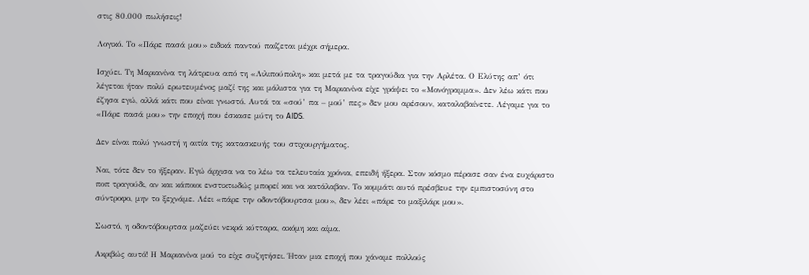στις 80.000 πωλήσεις!

Λογικό. Το «Πάρε πασά μου» ειδικά παντού παίζεται μέχρι σήμερα.

Ισχύει. Τη Μαριανίνα τη λάτρευα από τη «Λιλιπούπολη» και μετά με τα τραγούδια για την Αρλέτα. Ο Ελύτης απ’ ότι λέγεται ήταν πολύ ερωτευμένος μαζί της και μάλιστα για τη Μαριανίνα είχε γράψει το «Μονόγραμμα». Δεν λέω κάτι που έζησα εγώ, αλλά κάτι που είναι γνωστό. Αυτά τα «σού’ πα – μού’ πες» δεν μου αρέσουν, καταλαβαίνετε. Λέγαμε για το «Πάρε πασά μου» την εποχή που έσκασε μύτη το AIDS.

Δεν είναι πολύ γνωστή η αιτία της κατασκευής του στιχουργήματος.

Ναι, τότε δεν το ήξεραν. Εγώ άρχισα να το λέω τα τελευταία χρόνια, επειδή ήξερα. Στον κόσμο πέρασε σαν ένα ευχάριστο ποπ τραγούδι, αν και κάποιοι ενστικτωδώς μπορεί και να κατάλαβαν. Το κομμάτι αυτό πρέσβευε την εμπιστοσύνη στο σύντροφο, μην το ξεχνάμε. Λέει «πάρε την οδοντόβουρτσα μου», δεν λέει «πάρε το μαξιλάρι μου».

Σωστό, η οδοντόβουρτσα μαζεύει νεκρά κύτταρα, ακόμη και αίμα.

Ακριβώς αυτό! Η Μαριανίνα μού το είχε συζητήσει. Ήταν μια εποχή που χάναμε πολλούς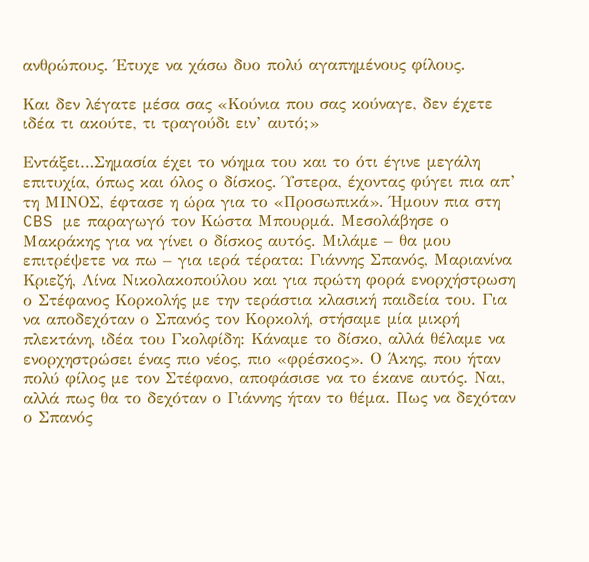ανθρώπους. Έτυχε να χάσω δυο πολύ αγαπημένους φίλους.

Και δεν λέγατε μέσα σας «Κούνια που σας κούναγε, δεν έχετε ιδέα τι ακούτε, τι τραγούδι ειν’ αυτό;»

Εντάξει…Σημασία έχει το νόημα του και το ότι έγινε μεγάλη επιτυχία, όπως και όλος ο δίσκος. Ύστερα, έχοντας φύγει πια απ’ τη ΜΙΝΟΣ, έφτασε η ώρα για το «Προσωπικά». Ήμουν πια στη CBS με παραγωγό τον Κώστα Μπουρμά. Μεσολάβησε ο Μακράκης για να γίνει ο δίσκος αυτός. Μιλάμε – θα μου επιτρέψετε να πω – για ιερά τέρατα: Γιάννης Σπανός, Μαριανίνα Κριεζή, Λίνα Νικολακοπούλου και για πρώτη φορά ενορχήστρωση ο Στέφανος Κορκολής με την τεράστια κλασική παιδεία του. Για να αποδεχόταν ο Σπανός τον Κορκολή, στήσαμε μία μικρή πλεκτάνη, ιδέα του Γκολφίδη: Κάναμε το δίσκο, αλλά θέλαμε να ενορχηστρώσει ένας πιο νέος, πιο «φρέσκος». Ο Άκης, που ήταν πολύ φίλος με τον Στέφανο, αποφάσισε να το έκανε αυτός. Ναι, αλλά πως θα το δεχόταν ο Γιάννης ήταν το θέμα. Πως να δεχόταν ο Σπανός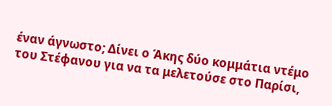έναν άγνωστο; Δίνει ο Άκης δύο κομμάτια ντέμο του Στέφανου για να τα μελετούσε στο Παρίσι,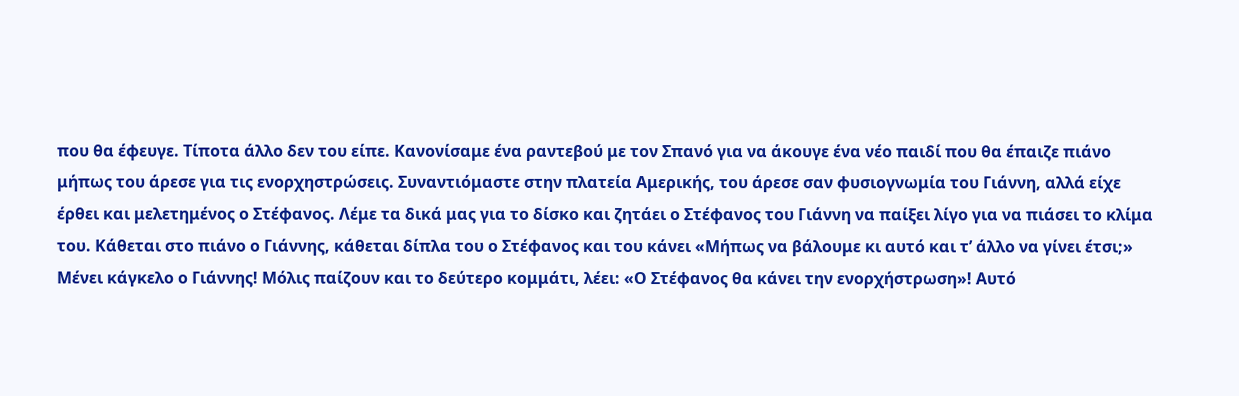που θα έφευγε. Τίποτα άλλο δεν του είπε. Κανονίσαμε ένα ραντεβού με τον Σπανό για να άκουγε ένα νέο παιδί που θα έπαιζε πιάνο μήπως του άρεσε για τις ενορχηστρώσεις. Συναντιόμαστε στην πλατεία Αμερικής, του άρεσε σαν φυσιογνωμία του Γιάννη, αλλά είχε έρθει και μελετημένος ο Στέφανος. Λέμε τα δικά μας για το δίσκο και ζητάει ο Στέφανος του Γιάννη να παίξει λίγο για να πιάσει το κλίμα του. Κάθεται στο πιάνο ο Γιάννης, κάθεται δίπλα του ο Στέφανος και του κάνει «Μήπως να βάλουμε κι αυτό και τ’ άλλο να γίνει έτσι;» Μένει κάγκελο ο Γιάννης! Μόλις παίζουν και το δεύτερο κομμάτι, λέει: «Ο Στέφανος θα κάνει την ενορχήστρωση»! Αυτό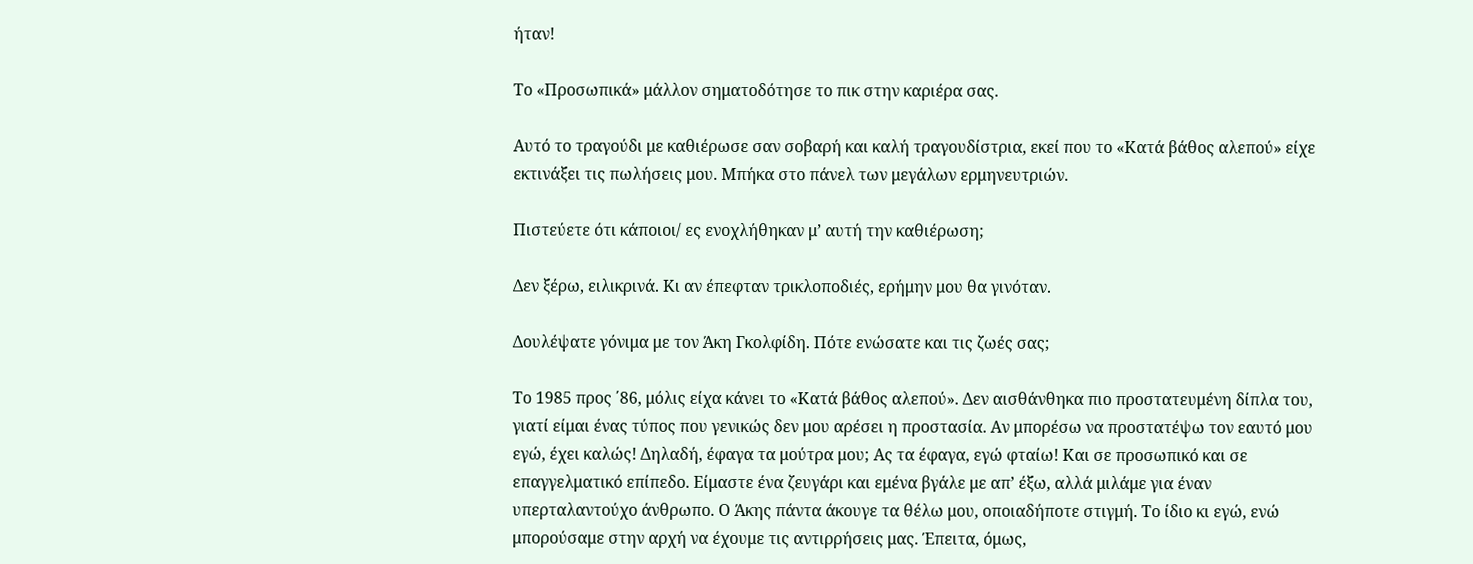ήταν!

Το «Προσωπικά» μάλλον σηματοδότησε το πικ στην καριέρα σας.

Αυτό το τραγούδι με καθιέρωσε σαν σοβαρή και καλή τραγουδίστρια, εκεί που το «Κατά βάθος αλεπού» είχε εκτινάξει τις πωλήσεις μου. Μπήκα στο πάνελ των μεγάλων ερμηνευτριών.

Πιστεύετε ότι κάποιοι/ ες ενοχλήθηκαν μ’ αυτή την καθιέρωση;

Δεν ξέρω, ειλικρινά. Κι αν έπεφταν τρικλοποδιές, ερήμην μου θα γινόταν.

Δουλέψατε γόνιμα με τον Άκη Γκολφίδη. Πότε ενώσατε και τις ζωές σας;

Το 1985 προς ΄86, μόλις είχα κάνει το «Κατά βάθος αλεπού». Δεν αισθάνθηκα πιο προστατευμένη δίπλα του, γιατί είμαι ένας τύπος που γενικώς δεν μου αρέσει η προστασία. Αν μπορέσω να προστατέψω τον εαυτό μου εγώ, έχει καλώς! Δηλαδή, έφαγα τα μούτρα μου; Ας τα έφαγα, εγώ φταίω! Και σε προσωπικό και σε επαγγελματικό επίπεδο. Είμαστε ένα ζευγάρι και εμένα βγάλε με απ’ έξω, αλλά μιλάμε για έναν υπερταλαντούχο άνθρωπο. Ο Άκης πάντα άκουγε τα θέλω μου, οποιαδήποτε στιγμή. Το ίδιο κι εγώ, ενώ μπορούσαμε στην αρχή να έχουμε τις αντιρρήσεις μας. Έπειτα, όμως,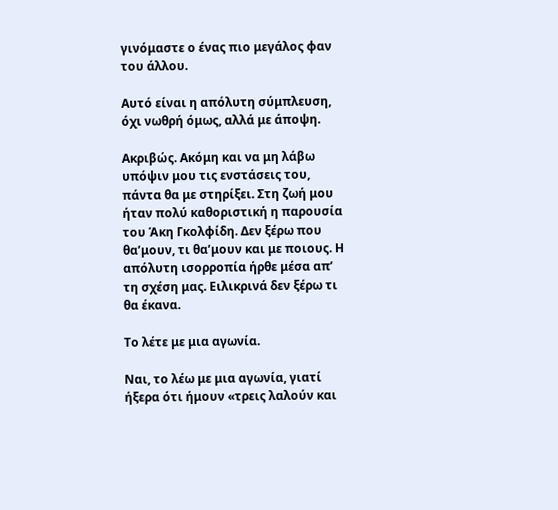γινόμαστε ο ένας πιο μεγάλος φαν του άλλου.

Αυτό είναι η απόλυτη σύμπλευση, όχι νωθρή όμως, αλλά με άποψη.

Ακριβώς. Ακόμη και να μη λάβω υπόψιν μου τις ενστάσεις του, πάντα θα με στηρίξει. Στη ζωή μου ήταν πολύ καθοριστική η παρουσία του Άκη Γκολφίδη. Δεν ξέρω που θα’μουν, τι θα’μουν και με ποιους. Η απόλυτη ισορροπία ήρθε μέσα απ’ τη σχέση μας. Ειλικρινά δεν ξέρω τι θα έκανα.

Το λέτε με μια αγωνία.

Ναι, το λέω με μια αγωνία, γιατί ήξερα ότι ήμουν «τρεις λαλούν και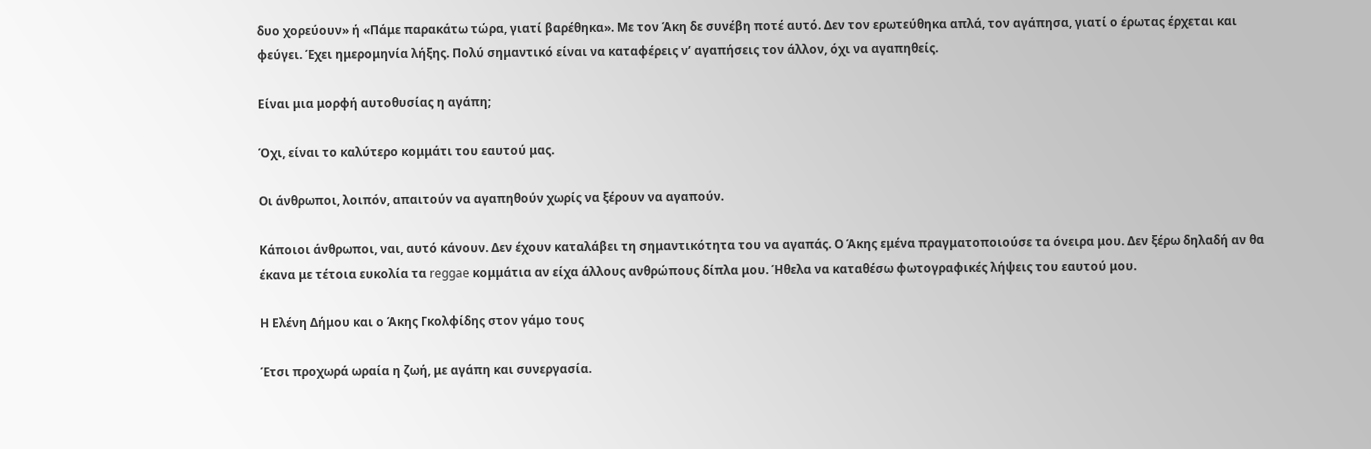δυο χορεύουν» ή «Πάμε παρακάτω τώρα, γιατί βαρέθηκα». Με τον Άκη δε συνέβη ποτέ αυτό. Δεν τον ερωτεύθηκα απλά, τον αγάπησα, γιατί ο έρωτας έρχεται και φεύγει. Έχει ημερομηνία λήξης. Πολύ σημαντικό είναι να καταφέρεις ν’ αγαπήσεις τον άλλον, όχι να αγαπηθείς.

Είναι μια μορφή αυτοθυσίας η αγάπη;

Όχι, είναι το καλύτερο κομμάτι του εαυτού μας.

Οι άνθρωποι, λοιπόν, απαιτούν να αγαπηθούν χωρίς να ξέρουν να αγαπούν.

Κάποιοι άνθρωποι, ναι, αυτό κάνουν. Δεν έχουν καταλάβει τη σημαντικότητα του να αγαπάς. Ο Άκης εμένα πραγματοποιούσε τα όνειρα μου. Δεν ξέρω δηλαδή αν θα έκανα με τέτοια ευκολία τα reggae κομμάτια αν είχα άλλους ανθρώπους δίπλα μου. Ήθελα να καταθέσω φωτογραφικές λήψεις του εαυτού μου.

Η Ελένη Δήμου και ο Άκης Γκολφίδης στον γάμο τους

Έτσι προχωρά ωραία η ζωή, με αγάπη και συνεργασία.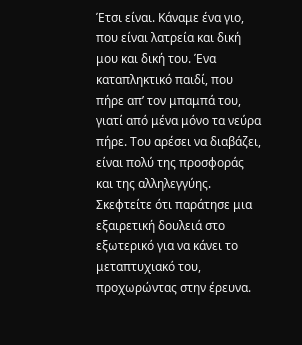Έτσι είναι. Κάναμε ένα γιο, που είναι λατρεία και δική μου και δική του. Ένα καταπληκτικό παιδί, που πήρε απ’ τον μπαμπά του, γιατί από μένα μόνο τα νεύρα πήρε. Του αρέσει να διαβάζει, είναι πολύ της προσφοράς και της αλληλεγγύης. Σκεφτείτε ότι παράτησε μια εξαιρετική δουλειά στο εξωτερικό για να κάνει το μεταπτυχιακό του, προχωρώντας στην έρευνα.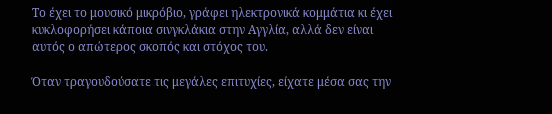Το έχει το μουσικό μικρόβιο, γράφει ηλεκτρονικά κομμάτια κι έχει κυκλοφορήσει κάποια σινγκλάκια στην Αγγλία, αλλά δεν είναι αυτός ο απώτερος σκοπός και στόχος του.

Όταν τραγουδούσατε τις μεγάλες επιτυχίες, είχατε μέσα σας την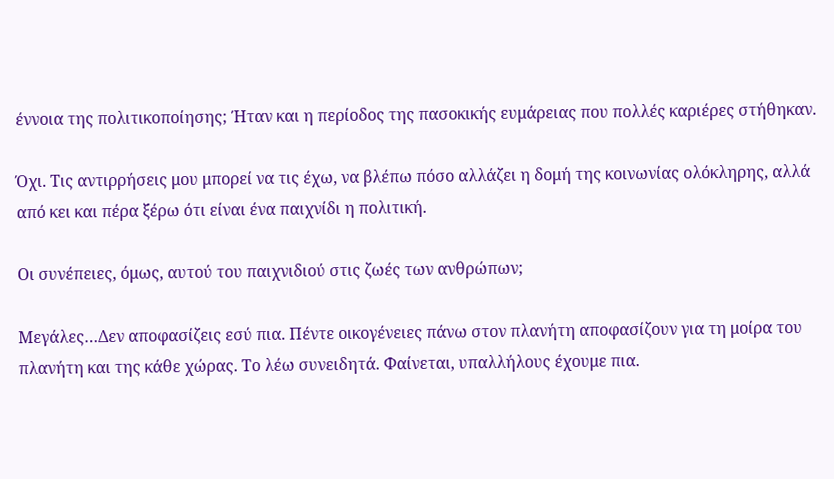έννοια της πολιτικοποίησης; Ήταν και η περίοδος της πασοκικής ευμάρειας που πολλές καριέρες στήθηκαν.

Όχι. Τις αντιρρήσεις μου μπορεί να τις έχω, να βλέπω πόσο αλλάζει η δομή της κοινωνίας ολόκληρης, αλλά από κει και πέρα ξέρω ότι είναι ένα παιχνίδι η πολιτική.

Οι συνέπειες, όμως, αυτού του παιχνιδιού στις ζωές των ανθρώπων;

Μεγάλες…Δεν αποφασίζεις εσύ πια. Πέντε οικογένειες πάνω στον πλανήτη αποφασίζουν για τη μοίρα του πλανήτη και της κάθε χώρας. Το λέω συνειδητά. Φαίνεται, υπαλλήλους έχουμε πια.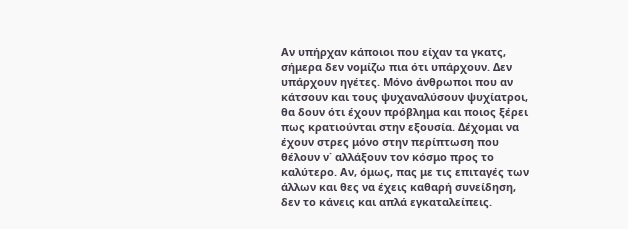Αν υπήρχαν κάποιοι που είχαν τα γκατς, σήμερα δεν νομίζω πια ότι υπάρχουν. Δεν υπάρχουν ηγέτες. Μόνο άνθρωποι που αν κάτσουν και τους ψυχαναλύσουν ψυχίατροι, θα δουν ότι έχουν πρόβλημα και ποιος ξέρει πως κρατιούνται στην εξουσία. Δέχομαι να έχουν στρες μόνο στην περίπτωση που θέλουν ν΄ αλλάξουν τον κόσμο προς το καλύτερο. Αν, όμως, πας με τις επιταγές των άλλων και θες να έχεις καθαρή συνείδηση, δεν το κάνεις και απλά εγκαταλείπεις.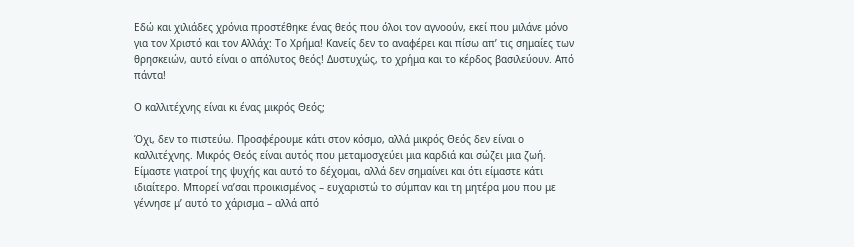Εδώ και χιλιάδες χρόνια προστέθηκε ένας θεός που όλοι τον αγνοούν, εκεί που μιλάνε μόνο για τον Χριστό και τον Αλλάχ: Το Χρήμα! Κανείς δεν το αναφέρει και πίσω απ’ τις σημαίες των θρησκειών, αυτό είναι ο απόλυτος θεός! Δυστυχώς, το χρήμα και το κέρδος βασιλεύουν. Από πάντα!

Ο καλλιτέχνης είναι κι ένας μικρός Θεός;

Όχι, δεν το πιστεύω. Προσφέρουμε κάτι στον κόσμο, αλλά μικρός Θεός δεν είναι ο καλλιτέχνης. Μικρός Θεός είναι αυτός που μεταμοσχεύει μια καρδιά και σώζει μια ζωή. Είμαστε γιατροί της ψυχής και αυτό το δέχομαι, αλλά δεν σημαίνει και ότι είμαστε κάτι ιδιαίτερο. Μπορεί να’σαι προικισμένος – ευχαριστώ το σύμπαν και τη μητέρα μου που με γέννησε μ’ αυτό το χάρισμα – αλλά από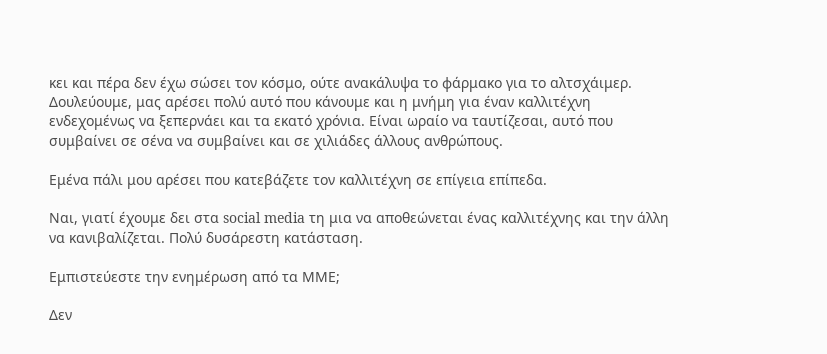κει και πέρα δεν έχω σώσει τον κόσμο, ούτε ανακάλυψα το φάρμακο για το αλτσχάιμερ. Δουλεύουμε, μας αρέσει πολύ αυτό που κάνουμε και η μνήμη για έναν καλλιτέχνη ενδεχομένως να ξεπερνάει και τα εκατό χρόνια. Είναι ωραίο να ταυτίζεσαι, αυτό που συμβαίνει σε σένα να συμβαίνει και σε χιλιάδες άλλους ανθρώπους.

Εμένα πάλι μου αρέσει που κατεβάζετε τον καλλιτέχνη σε επίγεια επίπεδα.

Ναι, γιατί έχουμε δει στα social media τη μια να αποθεώνεται ένας καλλιτέχνης και την άλλη να κανιβαλίζεται. Πολύ δυσάρεστη κατάσταση.

Εμπιστεύεστε την ενημέρωση από τα ΜΜΕ;

Δεν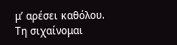μ’ αρέσει καθόλου. Τη σιχαίνομαι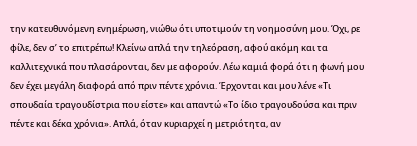την κατευθυνόμενη ενημέρωση, νιώθω ότι υποτιμούν τη νοημοσύνη μου. Όχι, ρε φίλε, δεν σ’ το επιτρέπω! Κλείνω απλά την τηλεόραση, αφού ακόμη και τα καλλιτεχνικά που πλασάρονται, δεν με αφορούν. Λέω καμιά φορά ότι η φωνή μου δεν έχει μεγάλη διαφορά από πριν πέντε χρόνια. Έρχονται και μου λένε «Τι σπουδαία τραγουδίστρια που είστε» και απαντώ «Το ίδιο τραγουδούσα και πριν πέντε και δέκα χρόνια». Απλά, όταν κυριαρχεί η μετριότητα, αν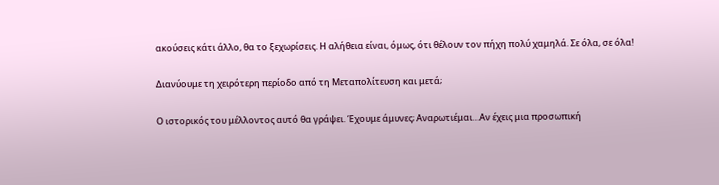ακούσεις κάτι άλλο, θα το ξεχωρίσεις. Η αλήθεια είναι, όμως, ότι θέλουν τον πήχη πολύ χαμηλά. Σε όλα, σε όλα!

Διανύουμε τη χειρότερη περίοδο από τη Μεταπολίτευση και μετά;

Ο ιστορικός του μέλλοντος αυτό θα γράψει. Έχουμε άμυνες; Αναρωτιέμαι…Αν έχεις μια προσωπική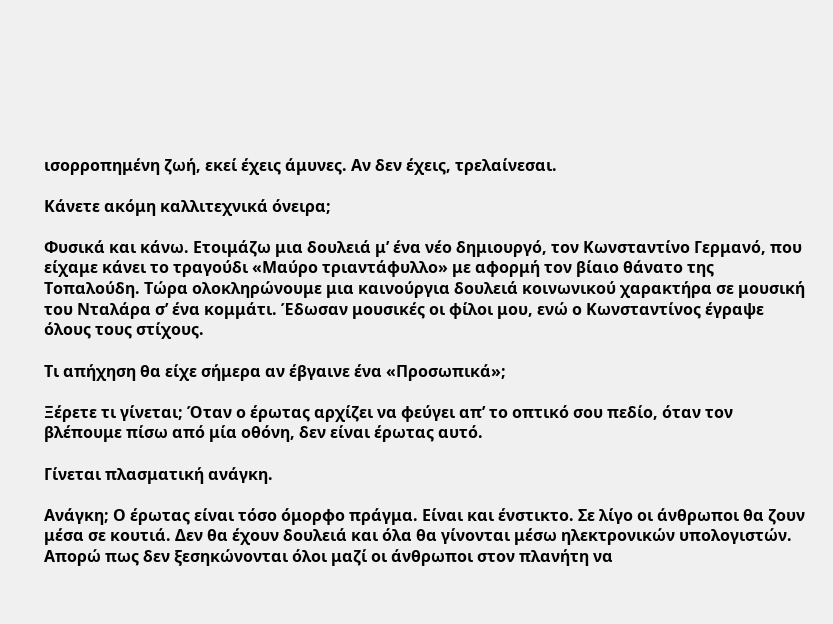ισορροπημένη ζωή, εκεί έχεις άμυνες. Αν δεν έχεις, τρελαίνεσαι.

Κάνετε ακόμη καλλιτεχνικά όνειρα;

Φυσικά και κάνω. Ετοιμάζω μια δουλειά μ’ ένα νέο δημιουργό, τον Κωνσταντίνο Γερμανό, που είχαμε κάνει το τραγούδι «Μαύρο τριαντάφυλλο» με αφορμή τον βίαιο θάνατο της Τοπαλούδη. Τώρα ολοκληρώνουμε μια καινούργια δουλειά κοινωνικού χαρακτήρα σε μουσική του Νταλάρα σ’ ένα κομμάτι. Έδωσαν μουσικές οι φίλοι μου, ενώ ο Κωνσταντίνος έγραψε όλους τους στίχους.

Τι απήχηση θα είχε σήμερα αν έβγαινε ένα «Προσωπικά»;

Ξέρετε τι γίνεται; Όταν ο έρωτας αρχίζει να φεύγει απ’ το οπτικό σου πεδίο, όταν τον βλέπουμε πίσω από μία οθόνη, δεν είναι έρωτας αυτό.

Γίνεται πλασματική ανάγκη.

Ανάγκη; Ο έρωτας είναι τόσο όμορφο πράγμα. Είναι και ένστικτο. Σε λίγο οι άνθρωποι θα ζουν μέσα σε κουτιά. Δεν θα έχουν δουλειά και όλα θα γίνονται μέσω ηλεκτρονικών υπολογιστών. Απορώ πως δεν ξεσηκώνονται όλοι μαζί οι άνθρωποι στον πλανήτη να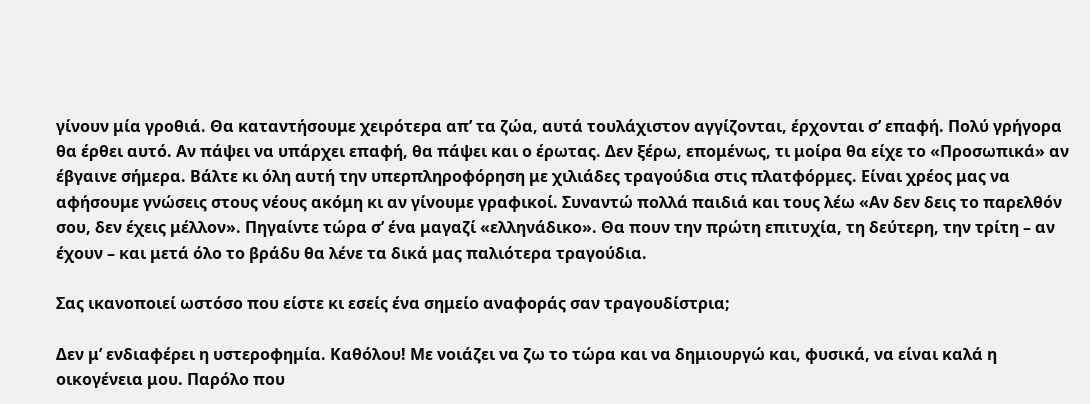γίνουν μία γροθιά. Θα καταντήσουμε χειρότερα απ’ τα ζώα, αυτά τουλάχιστον αγγίζονται, έρχονται σ’ επαφή. Πολύ γρήγορα θα έρθει αυτό. Αν πάψει να υπάρχει επαφή, θα πάψει και ο έρωτας. Δεν ξέρω, επομένως, τι μοίρα θα είχε το «Προσωπικά» αν έβγαινε σήμερα. Βάλτε κι όλη αυτή την υπερπληροφόρηση με χιλιάδες τραγούδια στις πλατφόρμες. Είναι χρέος μας να αφήσουμε γνώσεις στους νέους ακόμη κι αν γίνουμε γραφικοί. Συναντώ πολλά παιδιά και τους λέω «Αν δεν δεις το παρελθόν σου, δεν έχεις μέλλον». Πηγαίντε τώρα σ’ ένα μαγαζί «ελληνάδικο». Θα πουν την πρώτη επιτυχία, τη δεύτερη, την τρίτη – αν έχουν – και μετά όλο το βράδυ θα λένε τα δικά μας παλιότερα τραγούδια.

Σας ικανοποιεί ωστόσο που είστε κι εσείς ένα σημείο αναφοράς σαν τραγουδίστρια;

Δεν μ’ ενδιαφέρει η υστεροφημία. Καθόλου! Με νοιάζει να ζω το τώρα και να δημιουργώ και, φυσικά, να είναι καλά η οικογένεια μου. Παρόλο που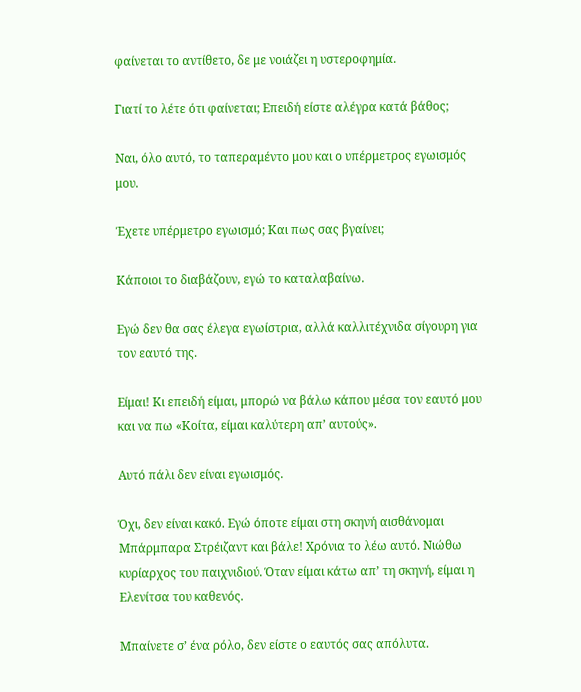φαίνεται το αντίθετο, δε με νοιάζει η υστεροφημία.

Γιατί το λέτε ότι φαίνεται; Επειδή είστε αλέγρα κατά βάθος;

Ναι, όλο αυτό, το ταπεραμέντο μου και ο υπέρμετρος εγωισμός μου.

Έχετε υπέρμετρο εγωισμό; Και πως σας βγαίνει;

Κάποιοι το διαβάζουν, εγώ το καταλαβαίνω.

Εγώ δεν θα σας έλεγα εγωίστρια, αλλά καλλιτέχνιδα σίγουρη για τον εαυτό της.

Είμαι! Κι επειδή είμαι, μπορώ να βάλω κάπου μέσα τον εαυτό μου και να πω «Κοίτα, είμαι καλύτερη απ’ αυτούς».

Αυτό πάλι δεν είναι εγωισμός.

Όχι, δεν είναι κακό. Εγώ όποτε είμαι στη σκηνή αισθάνομαι Μπάρμπαρα Στρέιζαντ και βάλε! Χρόνια το λέω αυτό. Νιώθω κυρίαρχος του παιχνιδιού. Όταν είμαι κάτω απ’ τη σκηνή, είμαι η Ελενίτσα του καθενός.

Μπαίνετε σ’ ένα ρόλο, δεν είστε ο εαυτός σας απόλυτα.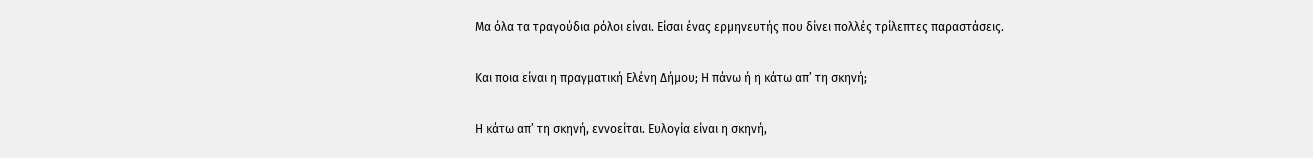Μα όλα τα τραγούδια ρόλοι είναι. Είσαι ένας ερμηνευτής που δίνει πολλές τρίλεπτες παραστάσεις.

Και ποια είναι η πραγματική Ελένη Δήμου; Η πάνω ή η κάτω απ’ τη σκηνή;

Η κάτω απ’ τη σκηνή, εννοείται. Ευλογία είναι η σκηνή,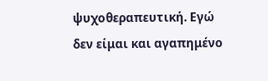ψυχοθεραπευτική. Εγώ δεν είμαι και αγαπημένο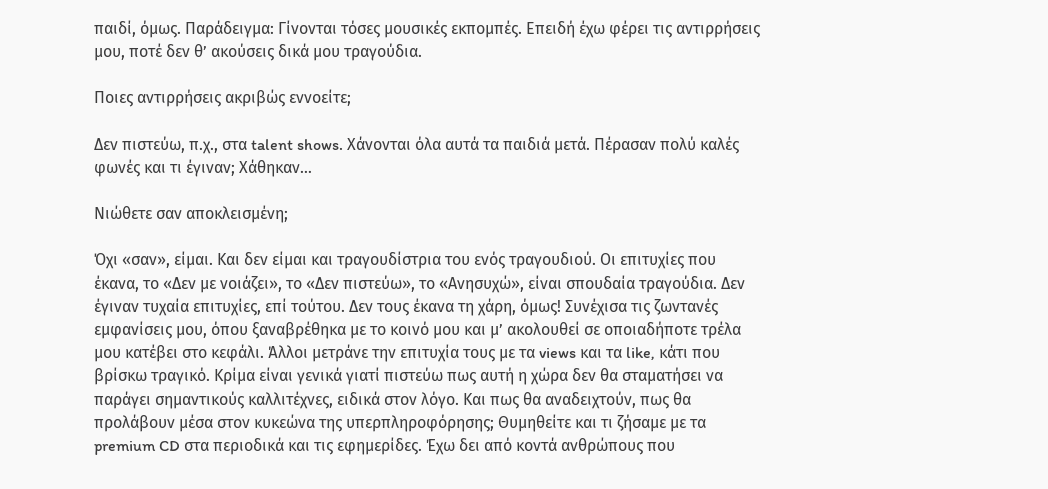παιδί, όμως. Παράδειγμα: Γίνονται τόσες μουσικές εκπομπές. Επειδή έχω φέρει τις αντιρρήσεις μου, ποτέ δεν θ’ ακούσεις δικά μου τραγούδια.

Ποιες αντιρρήσεις ακριβώς εννοείτε;

Δεν πιστεύω, π.χ., στα talent shows. Χάνονται όλα αυτά τα παιδιά μετά. Πέρασαν πολύ καλές φωνές και τι έγιναν; Χάθηκαν…

Νιώθετε σαν αποκλεισμένη;

Όχι «σαν», είμαι. Και δεν είμαι και τραγουδίστρια του ενός τραγουδιού. Οι επιτυχίες που έκανα, το «Δεν με νοιάζει», το «Δεν πιστεύω», το «Ανησυχώ», είναι σπουδαία τραγούδια. Δεν έγιναν τυχαία επιτυχίες, επί τούτου. Δεν τους έκανα τη χάρη, όμως! Συνέχισα τις ζωντανές εμφανίσεις μου, όπου ξαναβρέθηκα με το κοινό μου και μ’ ακολουθεί σε οποιαδήποτε τρέλα μου κατέβει στο κεφάλι. Άλλοι μετράνε την επιτυχία τους με τα views και τα like, κάτι που βρίσκω τραγικό. Κρίμα είναι γενικά γιατί πιστεύω πως αυτή η χώρα δεν θα σταματήσει να παράγει σημαντικούς καλλιτέχνες, ειδικά στον λόγο. Και πως θα αναδειχτούν, πως θα προλάβουν μέσα στον κυκεώνα της υπερπληροφόρησης; Θυμηθείτε και τι ζήσαμε με τα premium CD στα περιοδικά και τις εφημερίδες. Έχω δει από κοντά ανθρώπους που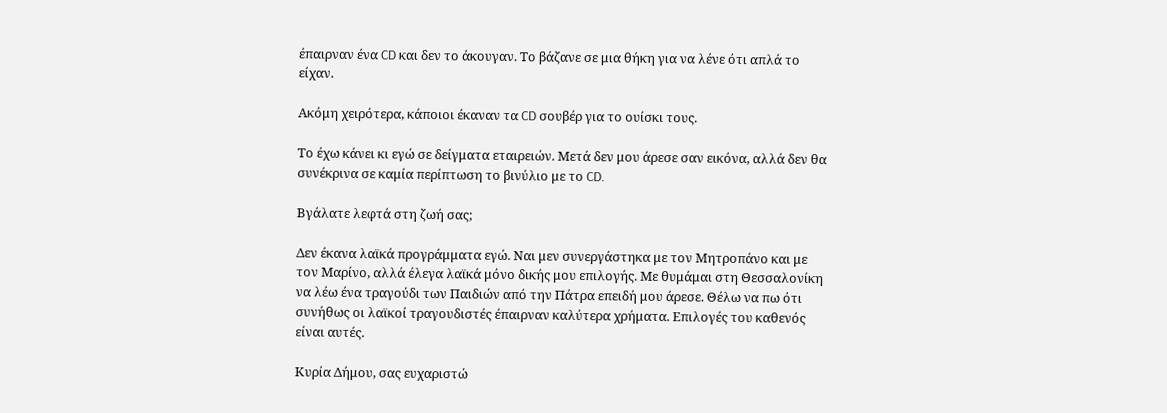έπαιρναν ένα CD και δεν το άκουγαν. Το βάζανε σε μια θήκη για να λένε ότι απλά το είχαν.

Ακόμη χειρότερα, κάποιοι έκαναν τα CD σουβέρ για το ουίσκι τους.

Το έχω κάνει κι εγώ σε δείγματα εταιρειών. Μετά δεν μου άρεσε σαν εικόνα, αλλά δεν θα συνέκρινα σε καμία περίπτωση το βινύλιο με το CD.

Βγάλατε λεφτά στη ζωή σας;

Δεν έκανα λαϊκά προγράμματα εγώ. Ναι μεν συνεργάστηκα με τον Μητροπάνο και με τον Μαρίνο, αλλά έλεγα λαϊκά μόνο δικής μου επιλογής. Με θυμάμαι στη Θεσσαλονίκη να λέω ένα τραγούδι των Παιδιών από την Πάτρα επειδή μου άρεσε. Θέλω να πω ότι συνήθως οι λαϊκοί τραγουδιστές έπαιρναν καλύτερα χρήματα. Επιλογές του καθενός είναι αυτές.

Κυρία Δήμου, σας ευχαριστώ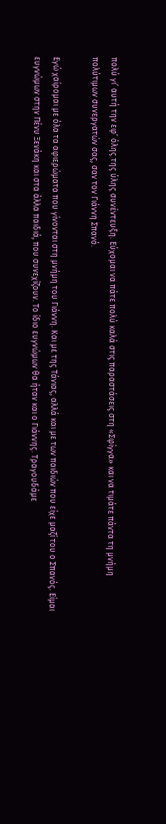πολύ γι’ αυτή την εφ’ όλης της ύλης συνέντευξη. Εύχομαι να πάτε πολύ καλά στις παραστάσεις στη «Σφίγγα» και να τιμάτε πάντα τη μνήμη πολύτιμων συνεργατών σας, σαν τον Γιάννη Σπανό.

Εγώ χαίρομαι με όλα τα αφιερώματα που γίνονται στη μνήμη του Γιάννη. Και με της Τάνιας, αλλά και με των παιδιών που είχε μαζί του ο Σπανός. Είμαι ευγνώμων στην Πένυ Ξενάκη και στα άλλα παιδιά, που συνεχίζουν. Το ίδιο ευγνώμων θα ήταν και ο Γιάννης. Τραγουδάμε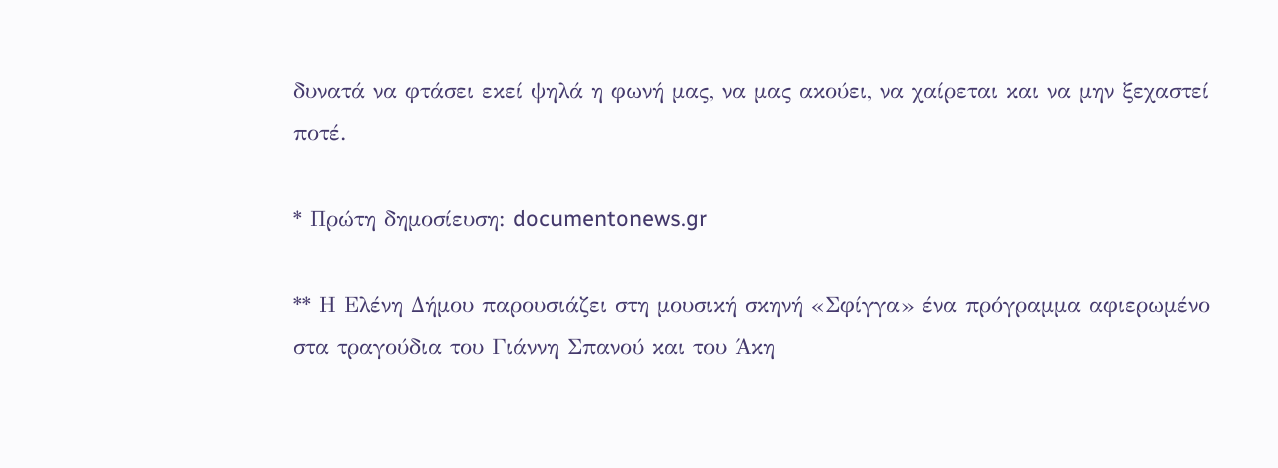δυνατά να φτάσει εκεί ψηλά η φωνή μας, να μας ακούει, να χαίρεται και να μην ξεχαστεί ποτέ.

* Πρώτη δημοσίευση: documentonews.gr

** Η Ελένη Δήμου παρουσιάζει στη μουσική σκηνή «Σφίγγα» ένα πρόγραμμα αφιερωμένο στα τραγούδια του Γιάννη Σπανού και του Άκη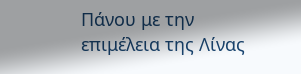Πάνου με την επιμέλεια της Λίνας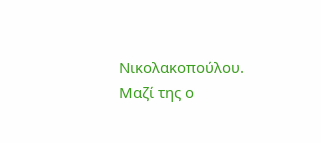Νικολακοπούλου. Μαζί της ο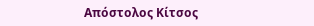Απόστολος Κίτσος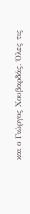και ο Γιώργος Χουβαρδάς. Όλες τις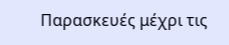Παρασκευές μέχρι τις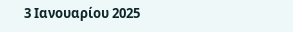3 Ιανουαρίου 2025